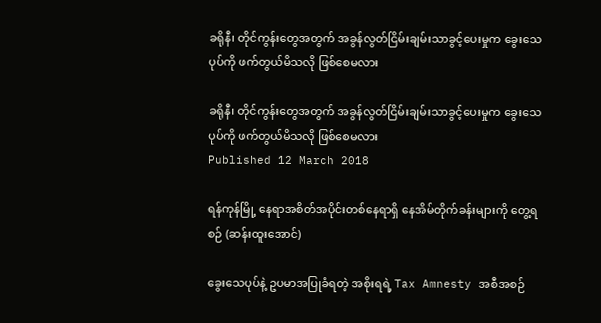ခရိုနီ၊ တိုင်ကွန်းတွေအတွက် အခွန်လွတ်ငြိမ်းချမ်းသာခွင့်ပေးမှုက ခွေးသေပုပ်ကို ဖက်တွယ်မိသလို ဖြစ်စေမလား

ခရိုနီ၊ တိုင်ကွန်းတွေအတွက် အခွန်လွတ်ငြိမ်းချမ်းသာခွင့်ပေးမှုက ခွေးသေပုပ်ကို ဖက်တွယ်မိသလို ဖြစ်စေမလား
Published 12 March 2018

ရန်ကုန်မြို့ နေရာအစိတ်အပိုင်းတစ်နေရာရှိ နေအိမ်တိုက်ခန်းများကို တွေ့ရစဉ် (ဆန်းထူးအောင်)

ခွေးသေပုပ်နဲ့ ဥပမာအပြုခံရတဲ့ အစိုးရရဲ့ Tax Amnesty အစီအစဉ်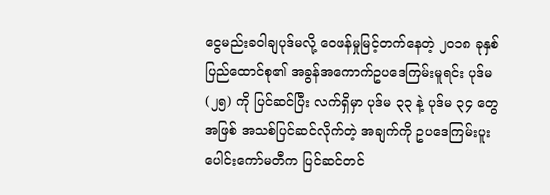ငွေမည်းခဝါချပုဒ်မလို့ ဝေဖန်မှုမြင့်တက်နေတဲ့ ၂၀၁၈ ခုနှစ် ပြည်ထောင်စု၏ အခွန်အကောက်ဥပဒေကြမ်းမူရင်း ပုဒ်မ (၂၅) ကို ပြင်ဆင်ပြီး လက်ရှိမှာ ပုဒ်မ ၃၃ နဲ့ ပုဒ်မ ၃၄ တွေအဖြစ် အသစ်ပြင်ဆင်လိုက်တဲ့ အချက်ကို ဥပဒေကြမ်းပူးပေါင်းကော်မတီက ပြင်ဆင်တင်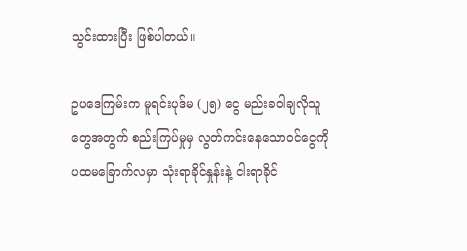သွင်းထားပြီး ဖြစ်ပါတယ်။

ဥပဒေကြမ်းက မူရင်းပုဒ်မ (၂၅) ငွေ မည်းခဝါချလိုသူတွေအတွက် စည်းကြပ်မှုမှ လွတ်ကင်းနေသောဝင်ငွေကို ပထမခြောက်လမှာ သုံးရာခိုင်နှုန်းနဲ့ ငါးရာခိုင်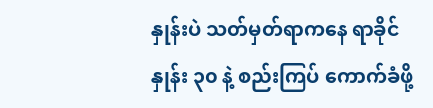နှုန်းပဲ သတ်မှတ်ရာကနေ ရာခိုင်နှုန်း ၃၀ နဲ့ စည်းကြပ် ကောက်ခံဖို့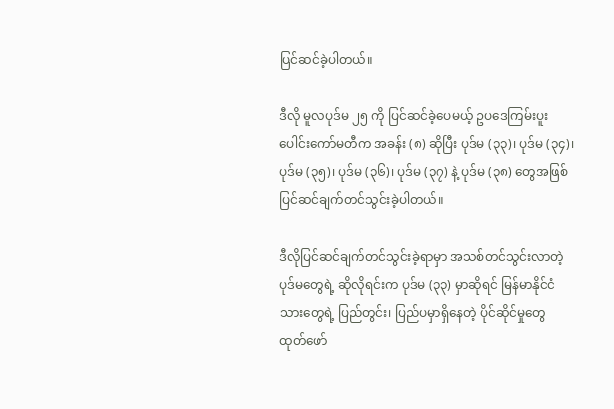ပြင်ဆင်ခဲ့ပါတယ်။

ဒီလို မူလပုဒ်မ ၂၅ ကို ပြင်ဆင်ခဲ့ပေမယ့် ဥပဒေကြမ်းပူးပေါင်းကော်မတီက အခန်း (၈) ဆိုပြီး ပုဒ်မ (၃၃)၊ ပုဒ်မ (၃၄)၊ ပုဒ်မ (၃၅)၊ ပုဒ်မ (၃၆)၊ ပုဒ်မ (၃၇) နဲ့ ပုဒ်မ (၃၈) တွေအဖြစ် ပြင်ဆင်ချက်တင်သွင်းခဲ့ပါတယ်။

ဒီလိုပြင်ဆင်ချက်တင်သွင်းခဲ့ရာမှာ အသစ်တင်သွင်းလာတဲ့ ပုဒ်မတွေရဲ့ ဆိုလိုရင်းက ပုဒ်မ (၃၃) မှာဆိုရင် မြန်မာနိုင်ငံသားတွေရဲ့ ပြည်တွင်း၊ ပြည်ပမှာရှိနေတဲ့ ပိုင်ဆိုင်မှုတွေ ထုတ်ဖော်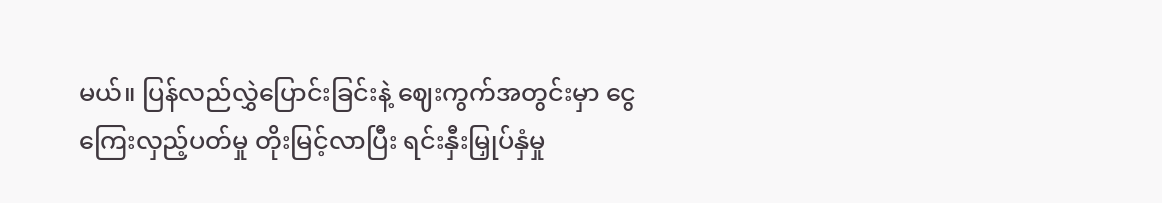မယ်။ ပြန်လည်လွှဲပြောင်းခြင်းနဲ့ ဈေးကွက်အတွင်းမှာ ငွေကြေးလှည့်ပတ်မှု တိုးမြင့်လာပြီး ရင်းနှီးမြှုပ်နှံမှု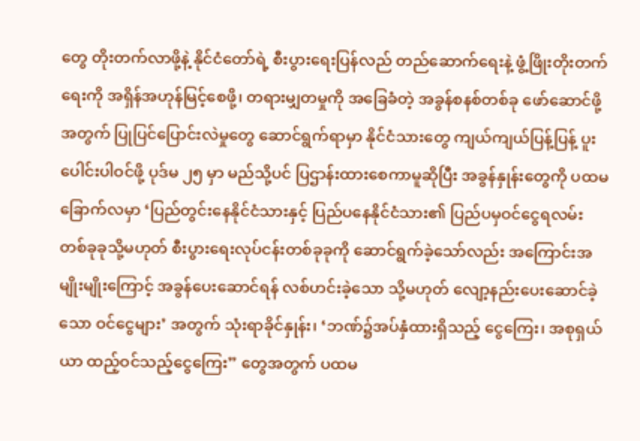တွေ တိုးတက်လာဖို့နဲ့ နိုင်ငံတော်ရဲ့ စီးပွားရေးပြန်လည် တည်ဆောက်ရေးနဲ့ ဖွံ့ဖြိုးတိုးတက်ရေးကို အရှိန်အဟုန်မြင့်စေဖို့၊ တရားမျှတမှုကို အခြေခံတဲ့ အခွန်စနစ်တစ်ခု ဖော်ဆောင်ဖို့အတွက် ပြုပြင်ပြောင်းလဲမှုတွေ ဆောင်ရွက်ရာမှာ နိုင်ငံသားတွေ ကျယ်ကျယ်ပြန့်ပြန့် ပူးပေါင်းပါဝင်ဖို့ ပုဒ်မ ၂၅ မှာ မည်သို့ပင် ပြဌာန်းထားစေကာမူဆိုပြီး အခွန်နှုန်းတွေကို ပထမခြောက်လမှာ ‘ပြည်တွင်းနေနိုင်ငံသားနှင့် ပြည်ပနေနိုင်ငံသား၏ ပြည်ပမှဝင်ငွေရလမ်း တစ်ခုခုသို့မဟုတ် စီးပွားရေးလုပ်ငန်းတစ်ခုခုကို ဆောင်ရွက်ခဲ့သော်လည်း အကြောင်းအမျိုးမျိုးကြောင့် အခွန်ပေးဆောင်ရန် လစ်ဟင်းခဲ့သော သို့မဟုတ် လျော့နည်းပေးဆောင်ခဲ့သော ဝင်ငွေများ’ အတွက် သုံးရာခိုင်နှုန်း၊ ‘ဘဏ်၌အပ်နှံထားရှိသည့် ငွေကြေး၊ အစုရှယ်ယာ ထည့်ဝင်သည့်ငွေကြေး” တွေအတွက် ပထမ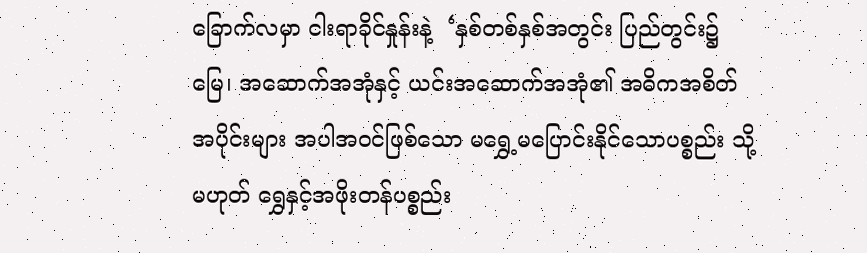ခြောက်လမှာ ငါးရာခိုင်နှုန်းနဲ့  ‘နှစ်တစ်နှစ်အတွင်း ပြည်တွင်း၌ မြေ၊ အဆောက်အအုံနှင့် ယင်းအဆောက်အအုံ၏ အဓိကအစိတ်အပိုင်းများ အပါအဝင်ဖြစ်သော မရွှေ့မပြောင်းနိုင်သောပစ္စည်း သို့မဟုတ် ရွှေနှင့်အဖိုးတန်ပစ္စည်း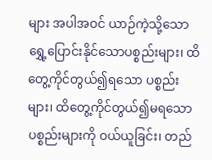များ အပါအဝင် ယာဉ်ကဲ့သို့သော ရွှေ့ပြောင်းနိုင်သောပစ္စည်းများ၊ ထိတွေ့ကိုင်တွယ်၍ရသော ပစ္စည်းများ၊ ထိတွေ့ကိုင်တွယ်၍မရသော ပစ္စည်းများကို ဝယ်ယူခြင်း၊ တည်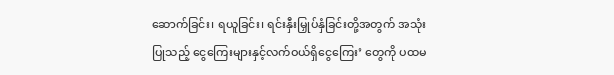ဆောက်ခြင်း၊ ရယူခြင်း၊ ရင်းနှီးမြှုပ်နှံခြင်းတို့အတွက် အသုံးပြုသည့် ငွေကြေးများနှင့်လက်ဝယ်ရှိငွေကြေး’ တွေကို ပထမ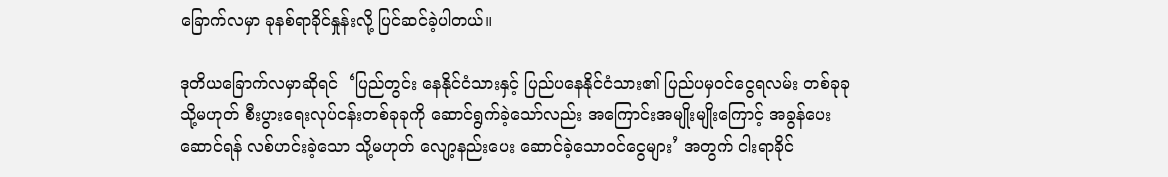ခြောက်လမှာ ခုနစ်ရာခိုင်နှုန်းလို့ ပြင်ဆင်ခဲ့ပါတယ်။

ဒုတိယခြောက်လမှာဆိုရင်  ‘ပြည်တွင်း နေနိုင်ငံသားနှင့် ပြည်ပနေနိုင်ငံသား၏ ပြည်ပမှဝင်ငွေရလမ်း တစ်ခုခု သို့မဟုတ် စီးပွားရေးလုပ်ငန်းတစ်ခုခုကို ဆောင်ရွက်ခဲ့သော်လည်း အကြောင်းအမျိုးမျိုးကြောင့် အခွန်ပေးဆောင်ရန် လစ်ဟင်းခဲ့သော သို့မဟုတ် လျော့နည်းပေး ဆောင်ခဲ့သောဝင်ငွေများ’ အတွက် ငါးရာခိုင်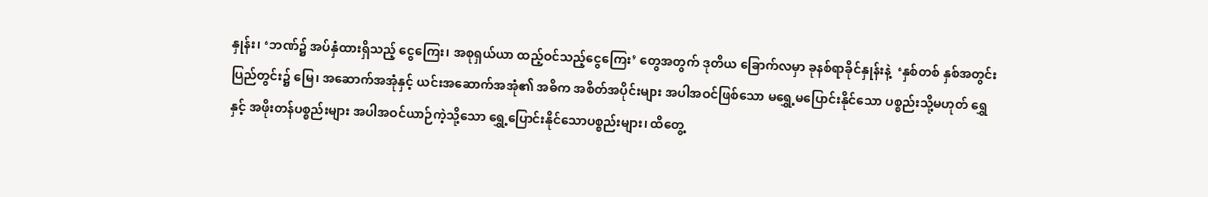နှုန်း၊ ‘ဘဏ်၌ အပ်နှံထားရှိသည့် ငွေကြေး၊ အစုရှယ်ယာ ထည့်ဝင်သည့်ငွေကြေး’ တွေအတွက် ဒုတိယ ခြောက်လမှာ ခုနစ်ရာခိုင်နှုန်းနဲ့  ‘နှစ်တစ် နှစ်အတွင်း ပြည်တွင်း၌ မြေ၊ အဆောက်အအုံနှင့် ယင်းအဆောက်အအုံ၏ အဓိက အစိတ်အပိုင်းများ အပါအဝင်ဖြစ်သော မရွှေ့မပြောင်းနိုင်သော ပစ္စည်းသို့မဟုတ် ရွှေနှင့် အဖိုးတန်ပစ္စည်းများ အပါအဝင်ယာဉ်ကဲ့သို့သော ရွှေ့ပြောင်းနိုင်သောပစ္စည်းများ၊ ထိတွေ့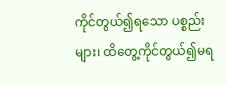ကိုင်တွယ်၍ရသော ပစ္စည်းများ၊ ထိတွေ့ကိုင်တွယ်၍မရ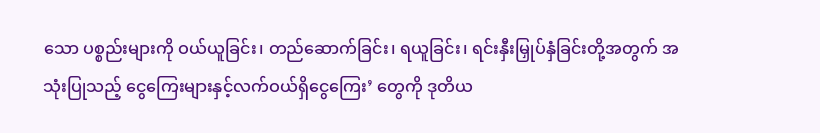သော ပစ္စည်းများကို ဝယ်ယူခြင်း၊ တည်ဆောက်ခြင်း၊ ရယူခြင်း၊ ရင်းနှီးမြှုပ်နှံခြင်းတို့အတွက် အသုံးပြုသည့် ငွေကြေးများနှင့်လက်ဝယ်ရှိငွေကြေး’ တွေကို ဒုတိယ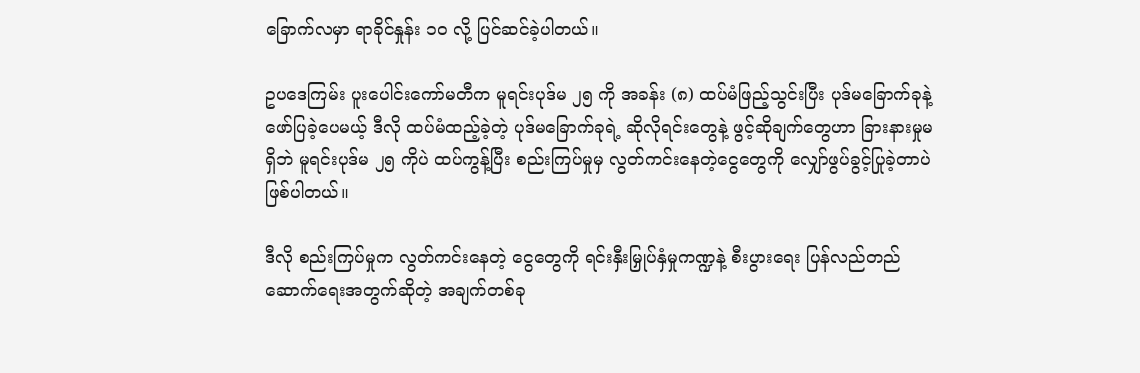ခြောက်လမှာ ရာခိုင်နှုန်း ၁၀ လို့ ပြင်ဆင်ခဲ့ပါတယ်။

ဥပဒေကြမ်း ပူးပေါင်းကော်မတီက မူရင်းပုဒ်မ ၂၅ ကို အခန်း (၈) ထပ်မံဖြည့်သွင်းပြီး ပုဒ်မခြောက်ခုနဲ့ ဖော်ပြခဲ့ပေမယ့် ဒီလို ထပ်မံထည့်ခဲ့တဲ့ ပုဒ်မခြောက်ခုရဲ့ ဆိုလိုရင်းတွေနဲ့ ဖွင့်ဆိုချက်တွေဟာ ခြားနားမှုမရှိဘဲ မူရင်းပုဒ်မ ၂၅ ကိုပဲ ထပ်ကွန့်ပြီး စည်းကြပ်မှုမှ လွတ်ကင်းနေတဲ့ငွေတွေကို လျှော်ဖွပ်ခွင့်ပြုခဲ့တာပဲ ဖြစ်ပါတယ်။

ဒီလို စည်းကြပ်မှုက လွတ်ကင်းနေတဲ့ ငွေတွေကို ရင်းနှီးမြှုပ်နှံမှုကဏ္ဍနဲ့ စီးပွားရေး ပြန်လည်တည်ဆောက်ရေးအတွက်ဆိုတဲ့ အချက်တစ်ခု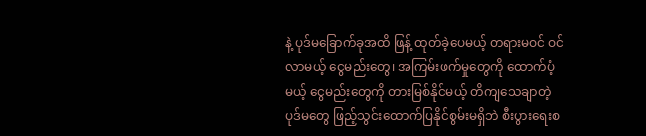နဲ့ ပုဒ်မခြောက်ခုအထိ ဖြန့် ထုတ်ခဲ့ပေမယ့် တရားမဝင် ဝင်လာမယ့် ငွေမည်းတွေ၊ အကြမ်းဖက်မှုတွေကို ထောက်ပံ့မယ့် ငွေမည်းတွေကို တားမြစ်နိုင်မယ့် တိကျသေချာတဲ့ပုဒ်မတွေ ဖြည့်သွင်းထောက်ပြနိုင်စွမ်းမရှိဘဲ စီးပွားရေးစ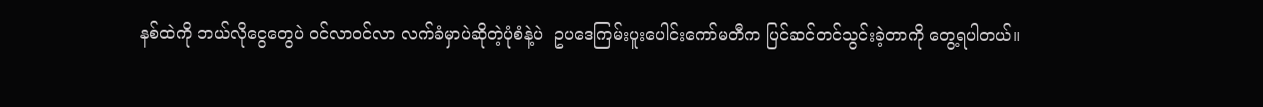နစ်ထဲကို ဘယ်လိုငွေတွေပဲ ဝင်လာဝင်လာ လက်ခံမှာပဲဆိုတဲ့ပုံစံနဲ့ပဲ  ဥပဒေကြမ်းပူးပေါင်းကော်မတီက ပြင်ဆင်တင်သွင်းခဲ့တာကို တွေ့ရပါတယ်။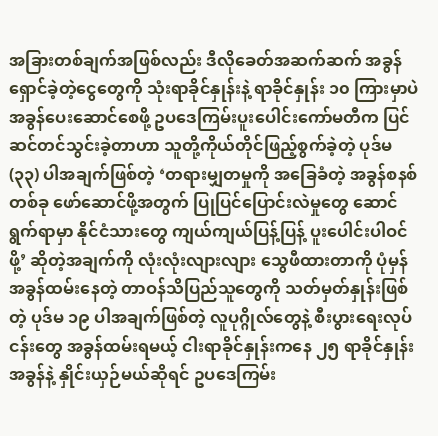အခြားတစ်ချက်အဖြစ်လည်း ဒီလိုခေတ်အဆက်ဆက် အခွန်ရှောင်ခဲ့တဲ့ငွေတွေကို သုံးရာခိုင်နှုန်းနဲ့ ရာခိုင်နှုန်း ၁၀ ကြားမှာပဲ အခွန်ပေးဆောင်စေဖို့ ဥပဒေကြမ်းပူးပေါင်းကော်မတီက ပြင်ဆင်တင်သွင်းခဲ့တာဟာ သူတို့ကိုယ်တိုင်ဖြည့်စွက်ခဲ့တဲ့ ပုဒ်မ (၃၃) ပါအချက်ဖြစ်တဲ့ ‘တရားမျှတမှုကို အခြေခံတဲ့ အခွန်စနစ်တစ်ခု ဖော်ဆောင်ဖို့အတွက် ပြုပြင်ပြောင်းလဲမှုတွေ ဆောင်ရွက်ရာမှာ နိုင်ငံသားတွေ ကျယ်ကျယ်ပြန့်ပြန့် ပူးပေါင်းပါဝင်ဖို့’ ဆိုတဲ့အချက်ကို လုံးလုံးလျားလျား သွေဖီထားတာကို ပုံမှန်အခွန်ထမ်းနေတဲ့ တာဝန်သိပြည်သူတွေကို သတ်မှတ်နှုန်းဖြစ်တဲ့ ပုဒ်မ ၁၉ ပါအချက်ဖြစ်တဲ့ လူပုဂ္ဂိုလ်တွေနဲ့ စီးပွားရေးလုပ်ငန်းတွေ အခွန်ထမ်းရမယ့် ငါးရာခိုင်နှုန်းကနေ ၂၅ ရာခိုင်နှုန်းအခွန်နဲ့ နှိုင်းယှဉ်မယ်ဆိုရင် ဥပဒေကြမ်း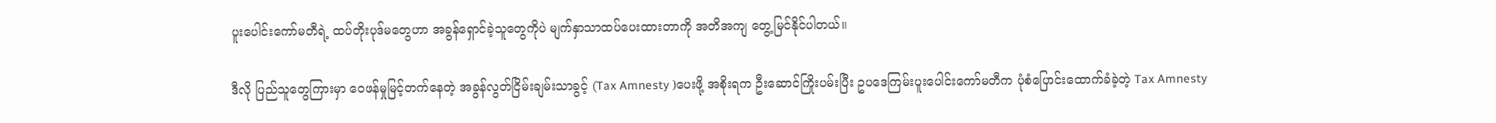ပူးပေါင်းကော်မတီရဲ့ ထပ်တိုးပုဒ်မတွေဟာ အခွန်ရှောင်ခဲ့သူတွေကိုပဲ မျက်နှာသာထပ်ပေးထားတာကို အတိအကျ တွေ့မြင်နိုင်ပါတယ်။

ဒီလို ပြည်သူတွေကြားမှာ ဝေဖန်မှုမြင့်တက်နေတဲ့ အခွန်လွတ်ငြိမ်းချမ်းသာခွင့် (Tax Amnesty )ပေးဖို့ အစိုးရက ဦးဆောင်ကြိုးပမ်းပြီး ဥပဒေကြမ်းပူးပေါင်းကော်မတီက ပုံစံပြောင်းထောက်ခံခဲ့တဲ့ Tax Amnesty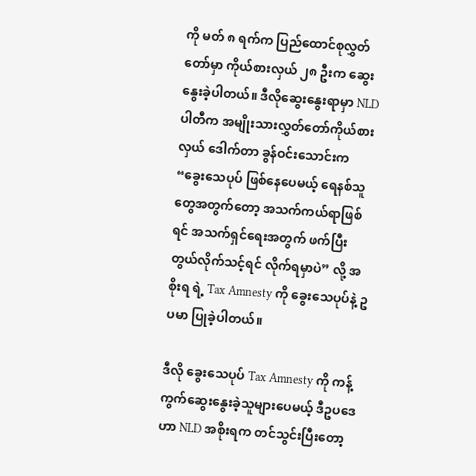ကို မတ် ၈ ရက်က ပြည်ထောင်စုလွှတ်တော်မှာ ကိုယ်စားလှယ် ၂၈ ဦးက ဆွေးနွေးခဲ့ပါတယ်။ ဒီလိုဆွေးနွေးရာမှာ NLD ပါတီက အမျိုးသားလွှတ်တော်ကိုယ်စားလှယ် ဒေါက်တာ ခွန်ဝင်းသောင်းက “ခွေးသေပုပ် ဖြစ်နေပေမယ့် ရေနစ်သူတွေအတွက်တော့ အသက်ကယ်ရာဖြစ်ရင် အသက်ရှင်ရေးအတွက် ဖက်ပြီးတွယ်လိုက်သင့်ရင် လိုက်ရမှာပဲ” လို့ အစိုးရ ရဲ့ Tax Amnesty ကို ခွေးသေပုပ်နဲ့ ဥပမာ ပြုခဲ့ပါတယ်။

ဒီလို ခွေးသေပုပ် Tax Amnesty ကို ကန့်ကွက်ဆွေးနွေးခဲ့သူများပေမယ့် ဒီဥပဒေဟာ NLD အစိုးရက တင်သွင်းပြီးတော့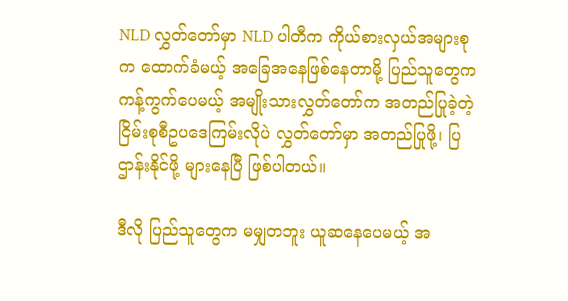NLD လွှတ်တော်မှာ NLD ပါတီက ကိုယ်စားလှယ်အများစုက ထောက်ခံမယ့် အခြေအနေဖြစ်နေတာမို့ ပြည်သူတွေက ကန့်ကွက်ပေမယ့် အမျိုးသားလွှတ်တော်က အတည်ပြုခဲ့တဲ့ ငြိမ်းစုစီဥပဒေကြမ်းလိုပဲ လွှတ်တော်မှာ အတည်ပြုဖို့၊ ပြဌာန်းနိုင်ဖို့ များနေပြီ ဖြစ်ပါတယ်။

ဒီလို ပြည်သူတွေက မမျှတဘူး ယူဆနေပေမယ့် အ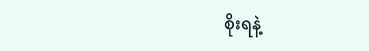စိုးရနဲ့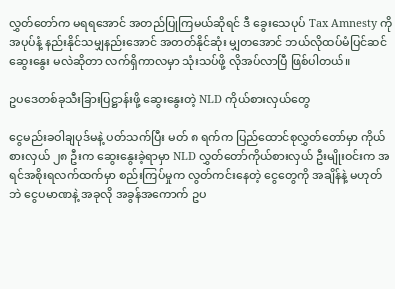လွှတ်တော်က မရရအောင် အတည်ပြုကြမယ်ဆိုရင် ဒီ ခွေးသေပုပ် Tax Amnesty ကို အပုပ်နံ့ နည်းနိုင်သမျှနည်းအောင် အတတ်နိုင်ဆုံး မျှတအောင် ဘယ်လိုထပ်မံပြင်ဆင်ဆွေးနွေး မလဲဆိုတာ လက်ရှိကာလမှာ သုံးသပ်ဖို့ လိုအပ်လာပြီ ဖြစ်ပါတယ်။

ဥပဒေတစ်ခုသီးခြားပြဋ္ဌာန်းဖို့ ဆွေးနွေးတဲ့ NLD ကိုယ်စားလှယ်တွေ

ငွေမည်းခဝါချပုဒ်မနဲ့ ပတ်သက်ပြီး မတ် ၈ ရက်က ပြည်ထောင်စုလွှတ်တော်မှာ ကိုယ်စားလှယ် ၂၈ ဦးက ဆွေးနွေးခဲ့ရာမှာ NLD လွှတ်တော်ကိုယ်စားလှယ် ဦးမျိုးဝင်းက အရင်အစိုးရလက်ထက်မှာ စည်းကြပ်မှုက လွတ်ကင်းနေတဲ့ ငွေတွေကို အချိန်နဲ့ မဟုတ်ဘဲ ငွေပမာဏနဲ့ အခုလို အခွန်အကောက် ဥပ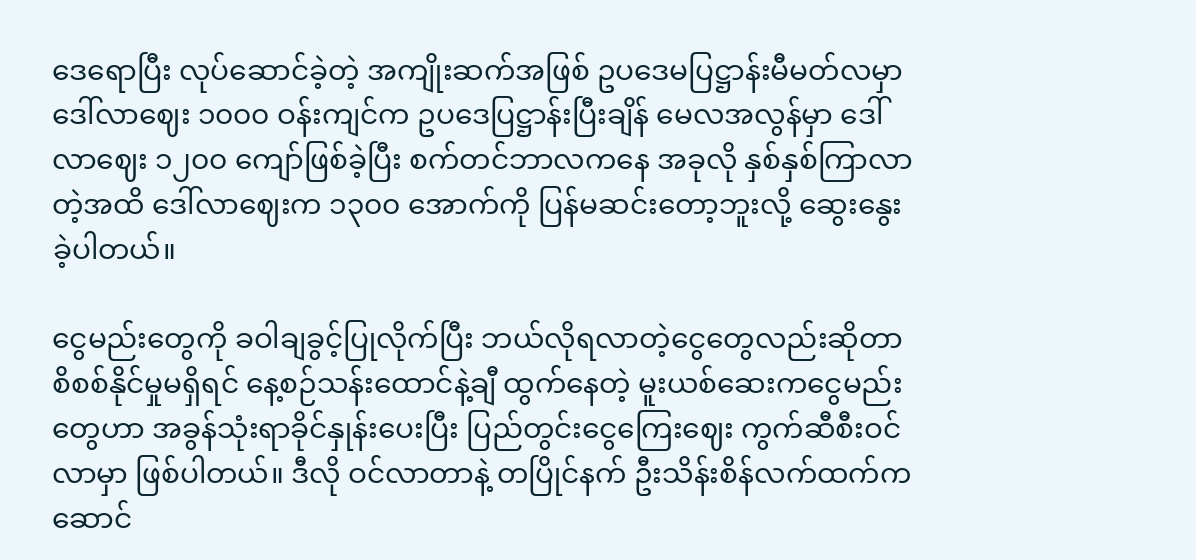ဒေရောပြီး လုပ်ဆောင်ခဲ့တဲ့ အကျိုးဆက်အဖြစ် ဥပဒေမပြဋ္ဌာန်းမီမတ်လမှာ ဒေါ်လာဈေး ၁၀၀၀ ဝန်းကျင်က ဥပဒေပြဋ္ဌာန်းပြီးချိန် မေလအလွန်မှာ ဒေါ်လာဈေး ၁၂၀၀ ကျော်ဖြစ်ခဲ့ပြီး စက်တင်ဘာလကနေ အခုလို နှစ်နှစ်ကြာလာတဲ့အထိ ဒေါ်လာဈေးက ၁၃၀၀ အောက်ကို ပြန်မဆင်းတော့ဘူးလို့ ဆွေးနွေးခဲ့ပါတယ်။

ငွေမည်းတွေကို ခဝါချခွင့်ပြုလိုက်ပြီး ဘယ်လိုရလာတဲ့ငွေတွေလည်းဆိုတာ စိစစ်နိုင်မှုမရှိရင် နေ့စဉ်သန်းထောင်နဲ့ချီ ထွက်နေတဲ့ မူးယစ်ဆေးကငွေမည်းတွေဟာ အခွန်သုံးရာခိုင်နှုန်းပေးပြီး ပြည်တွင်းငွေကြေးဈေး ကွက်ဆီစီးဝင်လာမှာ ဖြစ်ပါတယ်။ ဒီလို ဝင်လာတာနဲ့ တပြိုင်နက် ဦးသိန်းစိန်လက်ထက်က ဆောင်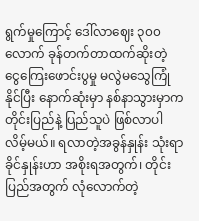ရွက်မှုကြောင့် ဒေါ်လာဈေး ၃၀၀ လောက် ခုန်တက်တာထက်ဆိုးတဲ့ ငွေကြေးဖောင်းပွမှု မလွဲမသွေကြုံနိုင်ပြီး နောက်ဆုံးမှာ နစ်နာသွားမှာက တိုင်းပြည်နဲ့ ပြည်သူပဲ ဖြစ်လာပါလိမ့်မယ်။ ရလာတဲ့အခွန်နှုန်း သုံးရာခိုင်နှုန်းဟာ အစိုးရအတွက်၊ တိုင်းပြည်အတွက် လုံလောက်တဲ့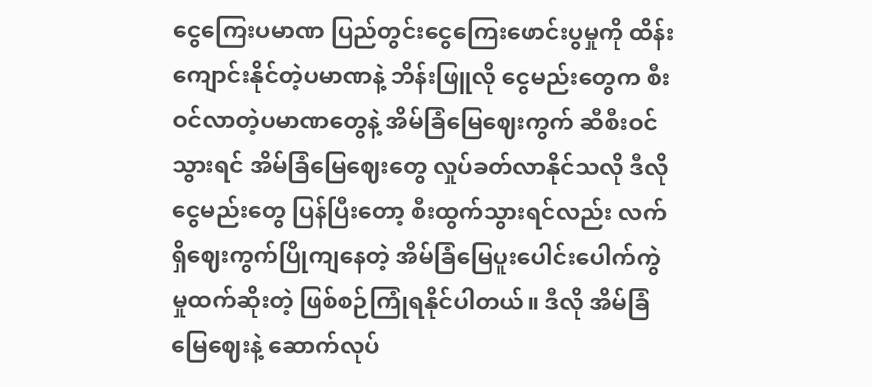ငွေကြေးပမာဏ ပြည်တွင်းငွေကြေးဖောင်းပွမှုကို ထိန်းကျောင်းနိုင်တဲ့ပမာဏနဲ့ ဘိန်းဖြူလို ငွေမည်းတွေက စီးဝင်လာတဲ့ပမာဏတွေနဲ့ အိမ်ခြံမြေဈေးကွက် ဆီစီးဝင်သွားရင် အိမ်ခြံမြေဈေးတွေ လှုပ်ခတ်လာနိုင်သလို ဒီလိုငွေမည်းတွေ ပြန်ပြီးတော့ စီးထွက်သွားရင်လည်း လက်ရှိဈေးကွက်ပြိုကျနေတဲ့ အိမ်ခြံမြေပူးပေါင်းပေါက်ကွဲမှုထက်ဆိုးတဲ့ ဖြစ်စဉ်ကြုံရနိုင်ပါတယ်။ ဒီလို အိမ်ခြံမြေဈေးနဲ့ ဆောက်လုပ်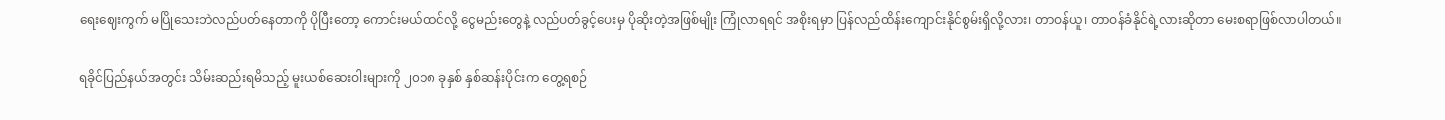ရေးဈေးကွက် မပြိုသေးဘဲလည်ပတ်နေတာကို ပိုပြီးတော့ ကောင်းမယ်ထင်လို့ ငွေမည်းတွေနဲ့ လည်ပတ်ခွင့်ပေးမှ ပိုဆိုးတဲ့အဖြစ်မျိုး ကြုံလာရရင် အစိုးရမှာ ပြန်လည်ထိန်းကျောင်းနိုင်စွမ်းရှိလို့လား၊ တာဝန်ယူ၊ တာဝန်ခံနိုင်ရဲ့လားဆိုတာ မေးစရာဖြစ်လာပါတယ်။

ရခိုင်ပြည်နယ်အတွင်း သိမ်းဆည်းရမိသည့် မူးယစ်ဆေးဝါးများကို ၂၀၁၈ ခုနှစ် နှစ်ဆန်းပိုင်းက တွေ့ရစဉ်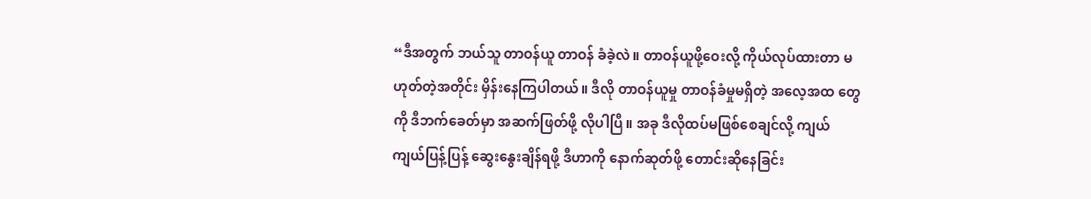“ဒီအတွက် ဘယ်သူ တာဝန်ယူ တာဝန် ခံခဲ့လဲ။ တာဝန်ယူဖို့ဝေးလို့ ကိုယ်လုပ်ထားတာ မဟုတ်တဲ့အတိုင်း မှိန်းနေကြပါတယ်။ ဒီလို တာဝန်ယူမှု တာဝန်ခံမှုမရှိတဲ့ အလေ့အထ တွေကို ဒီဘက်ခေတ်မှာ အဆက်ဖြတ်ဖို့ လိုပါပြီ။ အခု ဒီလိုထပ်မဖြစ်စေချင်လို့ ကျယ်ကျယ်ပြန့်ပြန့် ဆွေးနွေးချိန်ရဖို့ ဒီဟာကို နောက်ဆုတ်ဖို့ တောင်းဆိုနေခြင်း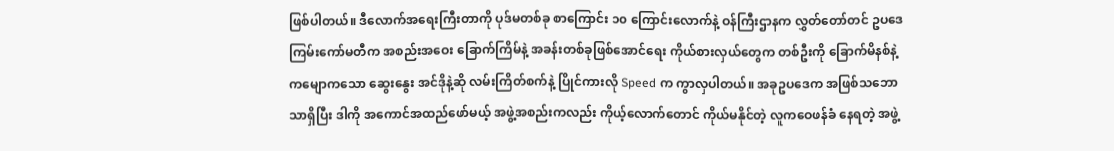ဖြစ်ပါတယ်။ ဒီလောက်အရေးကြီးတာကို ပုဒ်မတစ်ခု စာကြောင်း ၁၀ ကြောင်းလောက်နဲ့ ဝန်ကြီးဌာနက လွှတ်တော်တင် ဥပဒေကြမ်းကော်မတီက အစည်းအဝေး ခြောက်ကြိမ်နဲ့ အခန်းတစ်ခုဖြစ်အောင်ရေး ကိုယ်စားလှယ်တွေက တစ်ဦးကို ခြောက်မိနစ်နဲ့ ကမျောကသော ဆွေးနွေး အင်ဒိုနဲ့ဆို လမ်းကြိတ်စက်နဲ့ ပြိုင်ကားလို Speed က ကွာလှပါတယ်။ အခုဥပဒေက အဖြစ်သဘောသာရှိပြီး ဒါကို အကောင်အထည်ဖော်မယ့် အဖွဲ့အစည်းကလည်း ကိုယ့်လောက်တောင် ကိုယ်မနိုင်တဲ့ လူကဝေဖန်ခံ နေရတဲ့ အဖွဲ့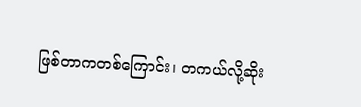ဖြစ်တာကတစ်ကြောင်း၊ တကယ်လို့ဆိုး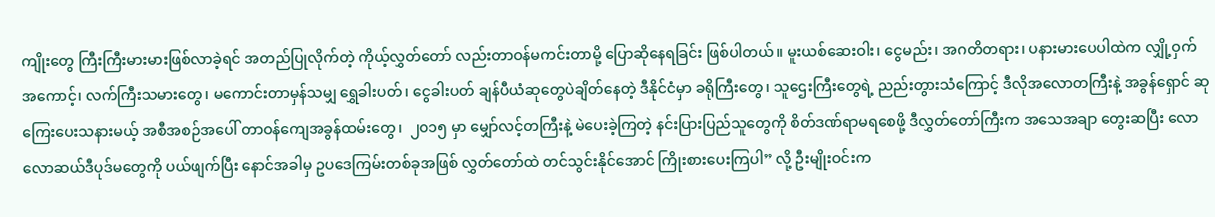ကျိုးတွေ ကြီးကြီးမားမားဖြစ်လာခဲ့ရင် အတည်ပြုလိုက်တဲ့ ကိုယ့်လွှတ်တော် လည်းတာဝန်မကင်းတာမို့ ပြောဆိုနေရခြင်း ဖြစ်ပါတယ်။ မူးယစ်ဆေးဝါး၊ ငွေမည်း၊ အဂတိတရား၊ ပနားမားပေပါထဲက လျှို့ဝှက်အကောင့်၊ လက်ကြီးသမားတွေ၊ မကောင်းတာမှန်သမျှ ရွှေခါးပတ်၊ ငွေခါးပတ် ချန်ပီယံဆုတွေပဲချိတ်နေတဲ့ ဒီနိုင်ငံမှာ ခရိုကြီးတွေ၊ သူဌေးကြီးတွေရဲ့ ညည်းတွားသံကြောင့် ဒီလိုအလောတကြီးနဲ့ အခွန်ရှောင် ဆုကြေးပေးသနားမယ့် အစီအစဉ်အပေါ် တာဝန်ကျေအခွန်ထမ်းတွေ၊  ၂၀၁၅ မှာ မျှော်လင့်တကြီးနဲ့ မဲပေးခဲ့ကြတဲ့ နင်းပြားပြည်သူတွေကို စိတ်ဒဏ်ရာမရစေဖို့ ဒီလွှတ်တော်ကြီးက အသေအချာ တွေးဆပြီး လောလောဆယ်ဒီပုဒ်မတွေကို ပယ်ဖျက်ပြီး နောင်အခါမှ ဥပဒေကြမ်းတစ်ခုအဖြစ် လွှတ်တော်ထဲ တင်သွင်းနိုင်အောင် ကြိုးစားပေးကြပါ” လို့ ဦးမျိုးဝင်းက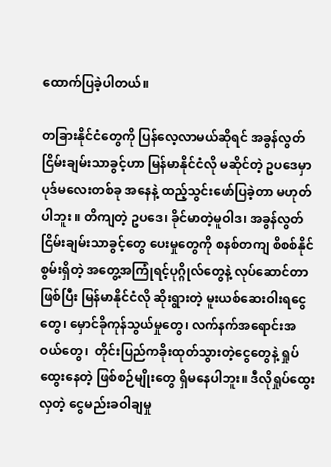ထောက်ပြခဲ့ပါတယ်။

တခြားနိုင်ငံတွေကို ပြန်လေ့လာမယ်ဆိုရင် အခွန်လွတ်ငြိမ်းချမ်းသာခွင့်ဟာ မြန်မာနိုင်ငံလို မဆိုင်တဲ့ ဥပဒေမှာ ပုဒ်မလေးတစ်ခု အနေနဲ့ ထည့်သွင်းဖော်ပြခဲ့တာ မဟုတ်ပါဘူး ။ တိကျတဲ့ ဥပဒေ၊ ခိုင်မာတဲ့မူဝါဒ၊ အခွန်လွတ်ငြိမ်းချမ်းသာခွင့်တွေ ပေးမှုတွေကို စနစ်တကျ စိစစ်နိုင်စွမ်းရှိတဲ့ အတွေ့အကြုံရင့်ပုဂ္ဂိုလ်တွေနဲ့ လုပ်ဆောင်တာဖြစ်ပြီး မြန်မာနိုင်ငံလို ဆိုးရွားတဲ့ မူးယစ်ဆေးဝါးရငွေတွေ၊ မှောင်ခိုကုန်သွယ်မှုတွေ၊ လက်နက်အရောင်းအဝယ်တွေ၊  တိုင်းပြည်ကခိုးထုတ်သွားတဲ့ငွေတွေနဲ့ ရှုပ်ထွေးနေတဲ့ ဖြစ်စဉ်မျိုးတွေ ရှိမနေပါဘူး။ ဒီလိုရှုပ်ထွေးလှတဲ့ ငွေမည်းခဝါချမှု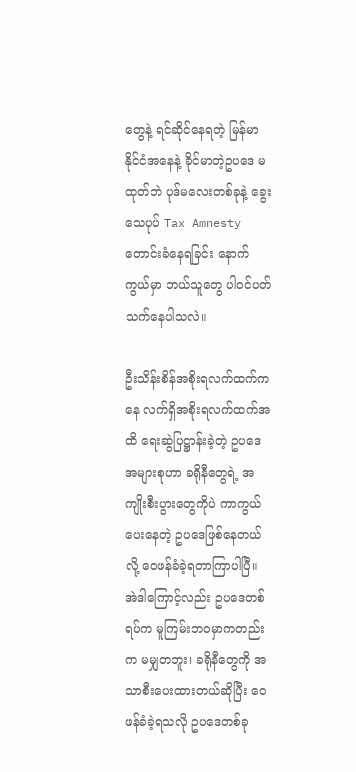တွေနဲ့ ရင်ဆိုင်နေရတဲ့ မြန်မာနိုင်ငံအနေနဲ့ ခိုင်မာတဲ့ဥပဒေ မထုတ်ဘဲ ပုဒ်မလေးတစ်ခုနဲ့ ခွေးသေပုပ် Tax Amnesty  တောင်းခံနေရခြင်း နောက်ကွယ်မှာ ဘယ်သူတွေ ပါဝင်ပတ်သက်နေပါသလဲ။

ဦးသိန်းစိန်အစိုးရလက်ထက်ကနေ လက်ရှိအစိုးရလက်ထက်အထိ ရေးဆွဲပြဋ္ဌာန်းခဲ့တဲ့ ဥပဒေအများစုဟာ ခရိုနီတွေရဲ့ အကျိုးစီးပွားတွေကိုပဲ ကာကွယ်ပေးနေတဲ့ ဥပဒေဖြစ်နေတယ်လို့ ဝေဖန်ခံခဲ့ရတာကြာပါပြီ။ အဲဒါကြောင့်လည်း ဥပဒေတစ်ရပ်က မူကြမ်းဘဝမှာကတည်းက မမျှတဘူး၊ ခရိုနီတွေကို အသာစီးပေးထားတယ်ဆိုပြီး ဝေဖန်ခံခဲ့ရသလို ဥပဒေတစ်ခု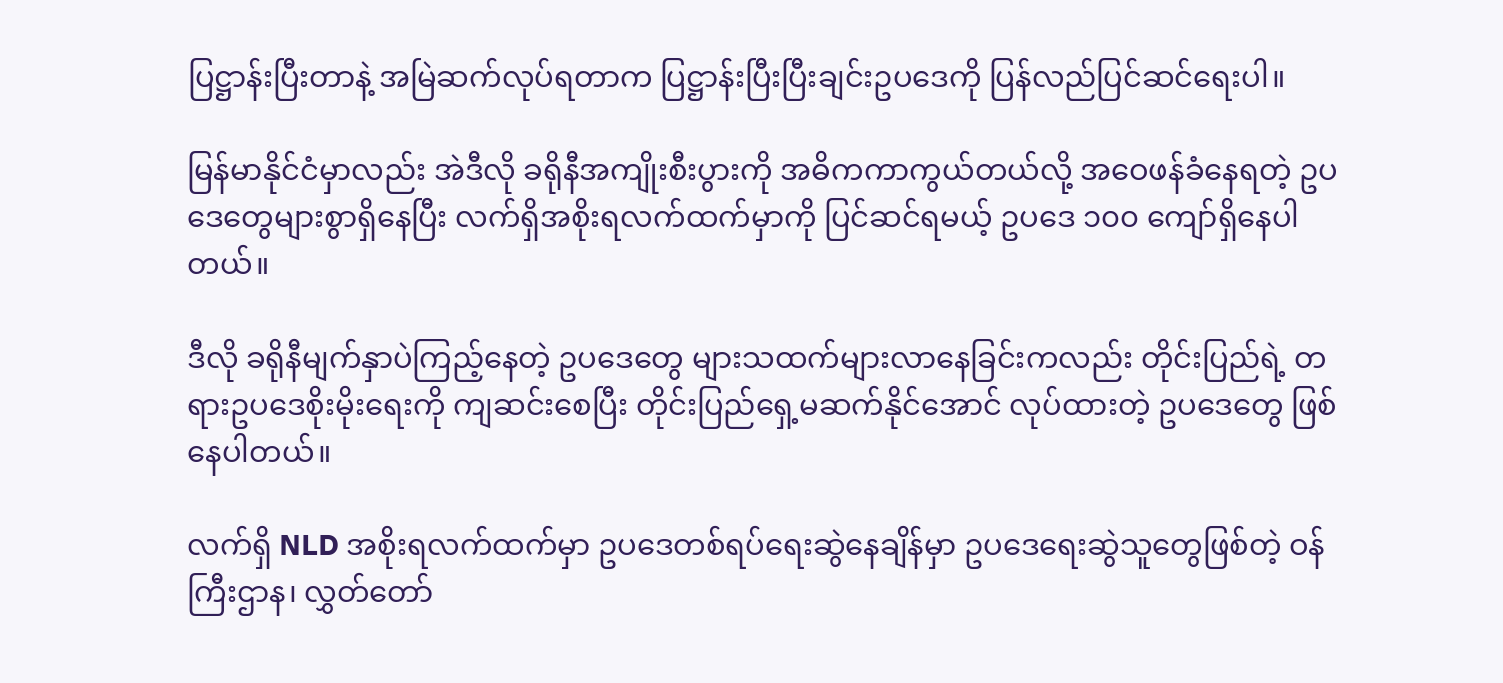ပြဋ္ဌာန်းပြီးတာနဲ့ အမြဲဆက်လုပ်ရတာက ပြဋ္ဌာန်းပြီးပြီးချင်းဥပဒေကို ပြန်လည်ပြင်ဆင်ရေးပါ။

မြန်မာနိုင်ငံမှာလည်း အဲဒီလို ခရိုနီအကျိုးစီးပွားကို အဓိကကာကွယ်တယ်လို့ အဝေဖန်ခံနေရတဲ့ ဥပဒေတွေများစွာရှိနေပြီး လက်ရှိအစိုးရလက်ထက်မှာကို ပြင်ဆင်ရမယ့် ဥပဒေ ၁၀၀ ကျော်ရှိနေပါတယ်။

ဒီလို ခရိုနီမျက်နှာပဲကြည့်နေတဲ့ ဥပဒေတွေ များသထက်များလာနေခြင်းကလည်း တိုင်းပြည်ရဲ့ တရားဥပဒေစိုးမိုးရေးကို ကျဆင်းစေပြီး တိုင်းပြည်ရှေ့မဆက်နိုင်အောင် လုပ်ထားတဲ့ ဥပဒေတွေ ဖြစ်နေပါတယ်။

လက်ရှိ NLD အစိုးရလက်ထက်မှာ ဥပဒေတစ်ရပ်ရေးဆွဲနေချိန်မှာ ဥပဒေရေးဆွဲသူတွေဖြစ်တဲ့ ဝန်ကြီးဌာန၊ လွှတ်တော်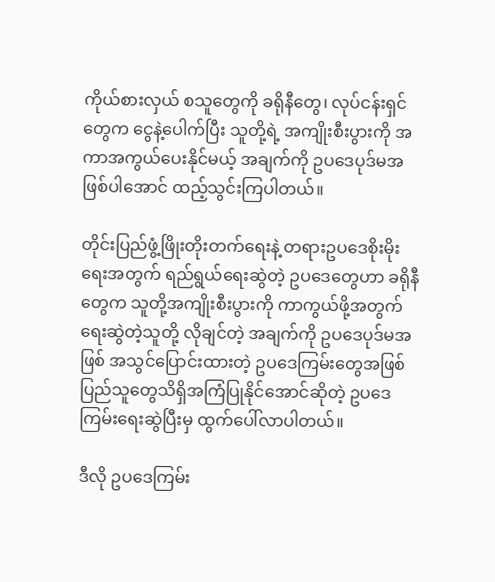ကိုယ်စားလှယ် စသူတွေကို ခရိုနီတွေ၊ လုပ်ငန်းရှင်တွေက ငွေနဲ့ပေါက်ပြီး သူတို့ရဲ့ အကျိုးစီးပွားကို အကာအကွယ်ပေးနိုင်မယ့် အချက်ကို ဥပဒေပုဒ်မအဖြစ်ပါအောင် ထည့်သွင်းကြပါတယ်။

တိုင်းပြည်ဖွံ့ဖြိုးတိုးတက်ရေးနဲ့ တရားဥပဒေစိုးမိုးရေးအတွက် ရည်ရွယ်ရေးဆွဲတဲ့ ဥပဒေတွေဟာ ခရိုနီတွေက သူတို့အကျိုးစီးပွားကို ကာကွယ်ဖို့အတွက် ရေးဆွဲတဲ့သူတို့ လိုချင်တဲ့ အချက်ကို ဥပဒေပုဒ်မအဖြစ် အသွင်ပြောင်းထားတဲ့ ဥပဒေကြမ်းတွေအဖြစ် ပြည်သူတွေသိရှိအကြံပြုနိုင်အောင်ဆိုတဲ့ ဥပဒေကြမ်းရေးဆွဲပြီးမှ ထွက်ပေါ်လာပါတယ်။

ဒီလို ဥပဒေကြမ်း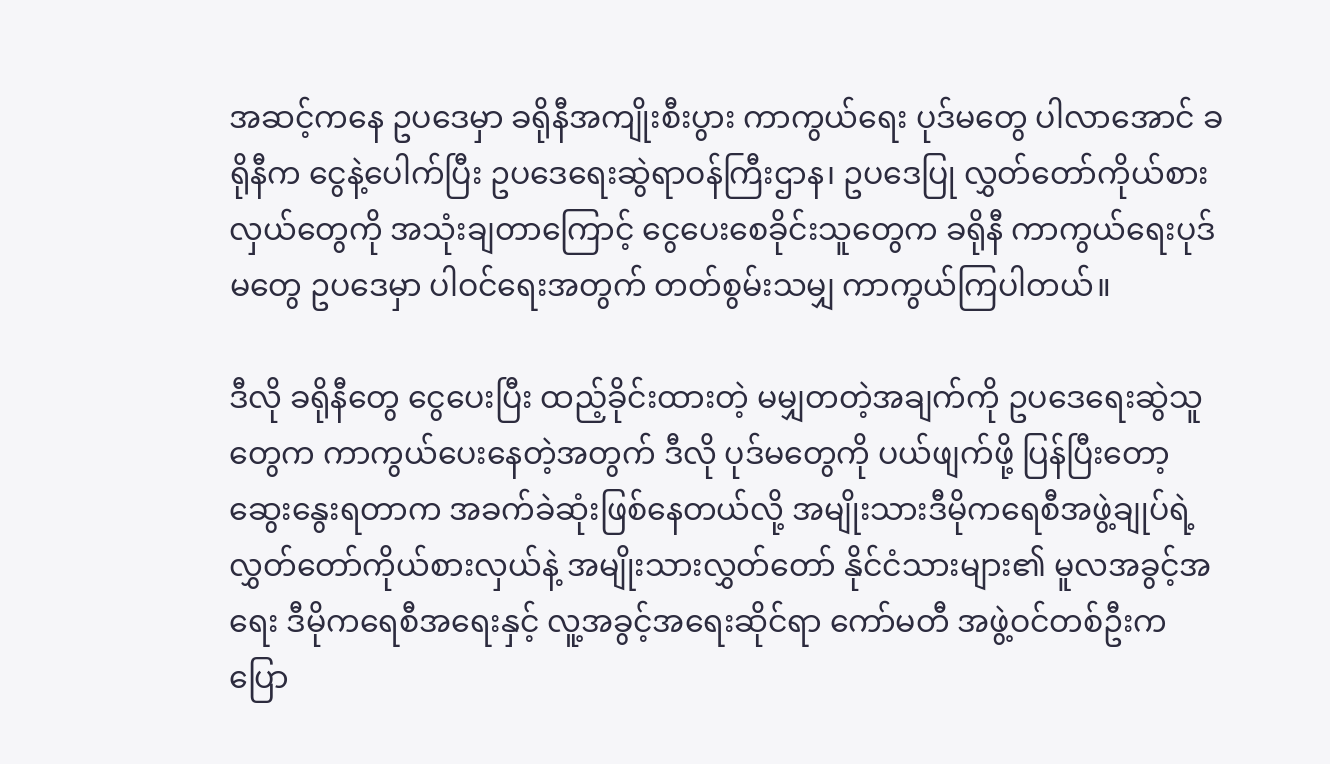အဆင့်ကနေ ဥပဒေမှာ ခရိုနီအကျိုးစီးပွား ကာကွယ်ရေး ပုဒ်မတွေ ပါလာအောင် ခရိုနီက ငွေနဲ့ပေါက်ပြီး ဥပဒေရေးဆွဲရာဝန်ကြီးဌာန၊ ဥပဒေပြု လွှတ်တော်ကိုယ်စားလှယ်တွေကို အသုံးချတာကြောင့် ငွေပေးစေခိုင်းသူတွေက ခရိုနီ ကာကွယ်ရေးပုဒ်မတွေ ဥပဒေမှာ ပါဝင်ရေးအတွက် တတ်စွမ်းသမျှ ကာကွယ်ကြပါတယ်။

ဒီလို ခရိုနီတွေ ငွေပေးပြီး ထည့်ခိုင်းထားတဲ့ မမျှတတဲ့အချက်ကို ဥပဒေရေးဆွဲသူတွေက ကာကွယ်ပေးနေတဲ့အတွက် ဒီလို ပုဒ်မတွေကို ပယ်ဖျက်ဖို့ ပြန်ပြီးတော့ ဆွေးနွေးရတာက အခက်ခဲဆုံးဖြစ်နေတယ်လို့ အမျိုးသားဒီမိုကရေစီအဖွဲ့ချုပ်ရဲ့ လွှတ်တော်ကိုယ်စားလှယ်နဲ့ အမျိုးသားလွှတ်တော် နိုင်ငံသားများ၏ မူလအခွင့်အရေး ဒီမိုကရေစီအရေးနှင့် လူ့အခွင့်အရေးဆိုင်ရာ ကော်မတီ အဖွဲ့ဝင်တစ်ဦးက ပြော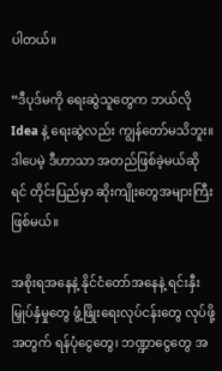ပါတယ်။

“ဒီပုဒ်မကို ရေးဆွဲသူတွေက ဘယ်လို Idea နဲ့ ရေးဆွဲလည်း ကျွန်တော်မသိဘူး။ ဒါပေမဲ့ ဒီဟာသာ အတည်ဖြစ်ခဲ့မယ်ဆိုရင် တိုင်းပြည်မှာ ဆိုးကျိုးတွေအများကြီးဖြစ်မယ်။

အစိုးရအနေနဲ့ နိုင်ငံတော်အနေနဲ့ ရင်းနှီးမြှုပ်နှံမှုတွေ ဖွံ့ဖြိုးရေးလုပ်ငန်းတွေ လုပ်ဖို့အတွက် ရန်ပုံငွေတွေ၊ ဘဏ္ဍာငွေတွေ အ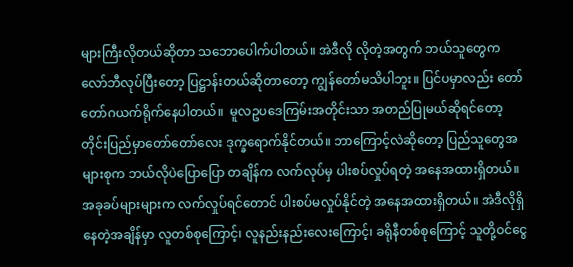များကြီးလိုတယ်ဆိုတာ သဘောပေါက်ပါတယ်။ အဲဒီလို လိုတဲ့အတွက် ဘယ်သူတွေက လော်ဘီလုပ်ပြီးတော့ ပြဋ္ဌာန်းတယ်ဆိုတာတော့ ကျွန်တော်မသိပါဘူး။ ပြင်ပမှာလည်း တော်တော်ဂယက်ရိုက်နေပါတယ်။  မူလဥပဒေကြမ်းအတိုင်းသာ အတည်ပြုမယ်ဆိုရင်တော့ တိုင်းပြည်မှာတော်တော်လေး ဒုက္ခရောက်နိုင်တယ်။ ဘာကြောင့်လဲဆိုတော့ ပြည်သူတွေအများစုက ဘယ်လိုပဲပြောပြော တချိန်က လက်လုပ်မှ ပါးစပ်လှုပ်ရတဲ့ အနေအထားရှိတယ်။ အခုခပ်များများက လက်လှုပ်ရင်တောင် ပါးစပ်မလှုပ်နိုင်တဲ့ အနေအထားရှိတယ်။ အဲဒီလိုရှိနေတဲ့အချိန်မှာ လူတစ်စုကြောင့်၊ လူနည်းနည်းလေးကြောင့်၊ ခရိုနီတစ်စုကြောင့် သူတို့ဝင်ငွေ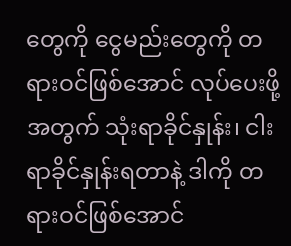တွေကို ငွေမည်းတွေကို တရားဝင်ဖြစ်အောင် လုပ်ပေးဖို့အတွက် သုံးရာခိုင်နှုန်း၊ ငါးရာခိုင်နှုန်းရတာနဲ့ ဒါကို တရားဝင်ဖြစ်အောင်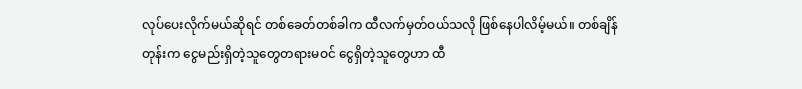လုပ်ပေးလိုက်မယ်ဆိုရင် တစ်ခေတ်တစ်ခါက ထီလက်မှတ်ဝယ်သလို ဖြစ်နေပါလိမ့်မယ်။ တစ်ချိန်တုန်းက ငွေမည်းရှိတဲ့သူတွေတရားမဝင် ငွေရှိတဲ့သူတွေဟာ ထီ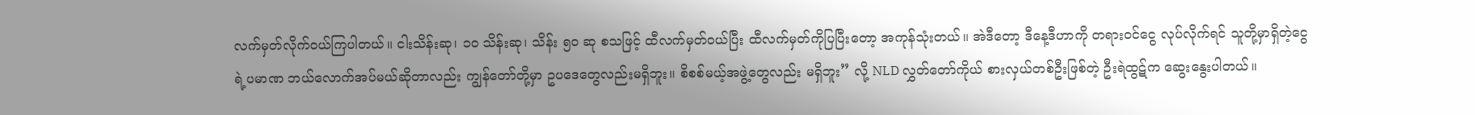လက်မှတ်လိုက်ဝယ်ကြပါတယ်။ ငါးသိန်းဆု၊ ၁၀ သိန်းဆု၊ သိန်း ၅၀ ဆု စသဖြင့် ထီလက်မှတ်ဝယ်ပြီး ထီလက်မှတ်ကိုပြပြီးတော့ အကုန်သုံးတယ်။ အဲဒီတော့ ဒီနေ့ဒီဟာကို တရားဝင်ငွေ လုပ်လိုက်ရင် သူတို့မှာရှိတဲ့ငွေရဲ့ပမာဏ ဘယ်လောက်အပ်မယ်ဆိုတာလည်း ကျွန်တော်တို့မှာ ဥပဒေတွေလည်းမရှိဘူး။ စိစစ်မယ့်အဖွဲ့တွေလည်း မရှိဘူး” လို့ NLD လွှတ်တော်ကိုယ် စားလှယ်တစ်ဦးဖြစ်တဲ့ ဦးရဲထွဋ်က ဆွေးနွေးပါတယ်။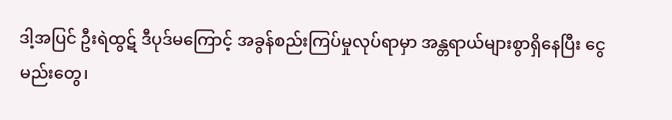ဒါ့အပြင် ဦးရဲထွဋ် ဒီပုဒ်မကြောင့် အခွန်စည်းကြပ်မှုလုပ်ရာမှာ အန္တရာယ်များစွာရှိနေပြီး ငွေမည်းတွေ၊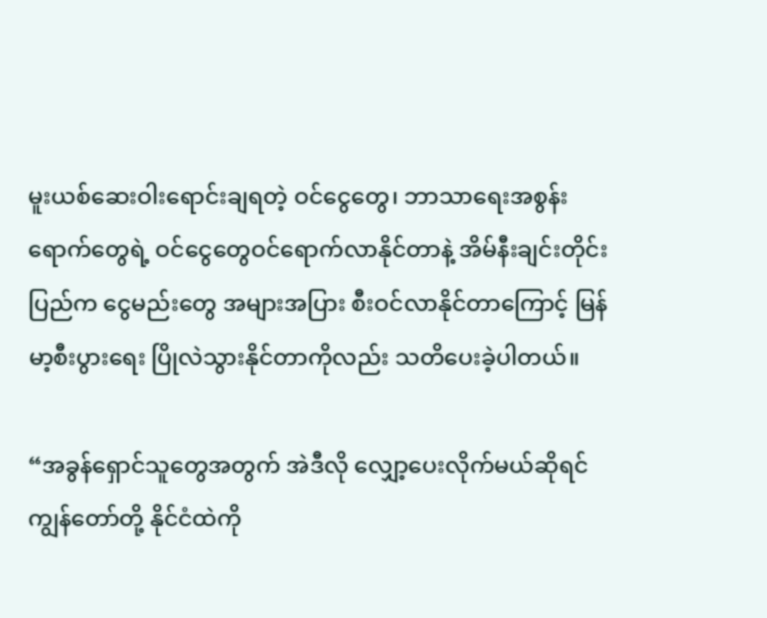မူးယစ်ဆေးဝါးရောင်းချရတဲ့ ဝင်ငွေတွေ၊ ဘာသာရေးအစွန်းရောက်တွေရဲ့ ဝင်ငွေတွေဝင်ရောက်လာနိုင်တာနဲ့ အိမ်နီးချင်းတိုင်းပြည်က ငွေမည်းတွေ အများအပြား စီးဝင်လာနိုင်တာကြောင့် မြန်မာ့စီးပွားရေး ပြိုလဲသွားနိုင်တာကိုလည်း သတိပေးခဲ့ပါတယ်။

“အခွန်ရှောင်သူတွေအတွက် အဲဒီလို လျှော့ပေးလိုက်မယ်ဆိုရင် ကျွန်တော်တို့ နိုင်ငံထဲကို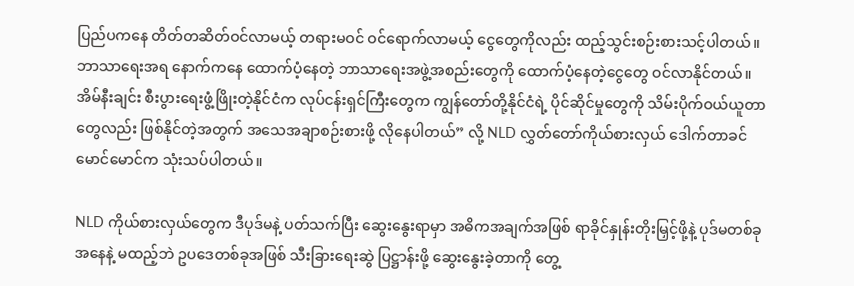ပြည်ပကနေ တိတ်တဆိတ်ဝင်လာမယ့် တရားမဝင် ဝင်ရောက်လာမယ့် ငွေတွေကိုလည်း ထည့်သွင်းစဉ်းစားသင့်ပါတယ်။ ဘာသာရေးအရ နောက်ကနေ ထောက်ပံ့နေတဲ့ ဘာသာရေးအဖွဲ့အစည်းတွေကို ထောက်ပံ့နေတဲ့ငွေတွေ ဝင်လာနိုင်တယ်။ အိမ်နီးချင်း စီးပွားရေးဖွံ့ဖြိုးတဲ့နိုင်ငံက လုပ်ငန်းရှင်ကြီးတွေက ကျွန်တော်တို့နိုင်ငံရဲ့ ပိုင်ဆိုင်မှုတွေကို သိမ်းပိုက်ဝယ်ယူတာတွေလည်း ဖြစ်နိုင်တဲ့အတွက် အသေအချာစဉ်းစားဖို့ လိုနေပါတယ်” လို့ NLD လွှတ်တော်ကိုယ်စားလှယ် ဒေါက်တာခင်မောင်မောင်က သုံးသပ်ပါတယ်။

NLD ကိုယ်စားလှယ်တွေက ဒီပုဒ်မနဲ့ ပတ်သက်ပြီး ဆွေးနွေးရာမှာ အဓိကအချက်အဖြစ် ရာခိုင်နှုန်းတိုးမြှင့်ဖို့နဲ့ ပုဒ်မတစ်ခုအနေနဲ့ မထည့်ဘဲ ဥပဒေတစ်ခုအဖြစ် သီးခြားရေးဆွဲ ပြဋ္ဌာန်းဖို့ ဆွေးနွေးခဲ့တာကို တွေ့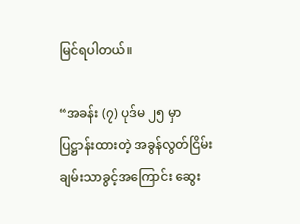မြင်ရပါတယ်။

“အခန်း (၇) ပုဒ်မ ၂၅ မှာပြဋ္ဌာန်းထားတဲ့ အခွန်လွတ်ငြိမ်းချမ်းသာခွင့်အကြောင်း ဆွေး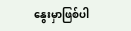နွေးမှာဖြစ်ပါ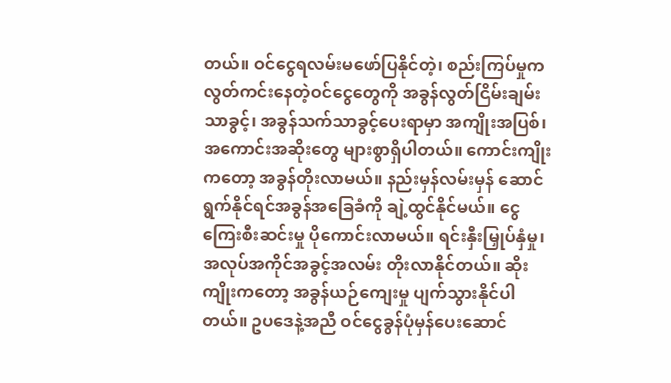တယ်။ ဝင်ငွေရလမ်းမဖော်ပြနိုင်တဲ့၊ စည်းကြပ်မှုက လွတ်ကင်းနေတဲ့ဝင်ငွေတွေကို အခွန်လွတ်ငြိမ်းချမ်းသာခွင့်၊ အခွန်သက်သာခွင့်ပေးရာမှာ အကျိုးအပြစ်၊ အကောင်းအဆိုးတွေ များစွာရှိပါတယ်။ ကောင်းကျိုးကတော့ အခွန်တိုးလာမယ်။ နည်းမှန်လမ်းမှန် ဆောင်ရွက်နိုင်ရင်အခွန်အခြေခံကို ချဲ့ထွင်နိုင်မယ်။ ငွေကြေးစီးဆင်းမှု ပိုကောင်းလာမယ်။ ရင်းနှီးမြှုပ်နှံမှု၊ အလုပ်အကိုင်အခွင့်အလမ်း တိုးလာနိုင်တယ်။ ဆိုးကျိုးကတော့ အခွန်ယဉ်ကျေးမှု ပျက်သွားနိုင်ပါတယ်။ ဥပဒေနဲ့အညီ ဝင်ငွေခွန်ပုံမှန်ပေးဆောင်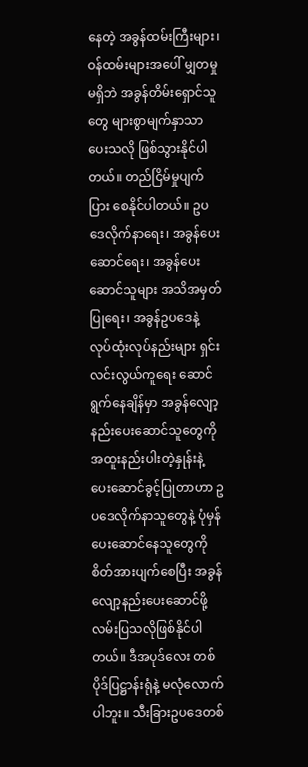နေတဲ့ အခွန်ထမ်းကြီးများ၊ ဝန်ထမ်းများအပေါ် မျှတမှုမရှိဘဲ အခွန်တိမ်းရှောင်သူတွေ များစွာမျက်နှာသာပေးသလို ဖြစ်သွားနိုင်ပါတယ်။ တည်ငြိမ်မှုပျက်ပြား စေနိုင်ပါတယ်။ ဥပဒေလိုက်နာရေး၊ အခွန်ပေးဆောင်ရေး၊ အခွန်ပေးဆောင်သူများ အသိအမှတ်ပြုရေး၊ အခွန်ဥပဒေနဲ့ လုပ်ထုံးလုပ်နည်းများ ရှင်းလင်းလွယ်ကူရေး ဆောင်ရွက်နေချိန်မှာ အခွန်လျော့နည်းပေးဆောင်သူတွေကို အထူးနည်းပါးတဲ့နှုန်းနဲ့ ပေးဆောင်ခွင့်ပြုတာဟာ ဥပဒေလိုက်နာသူတွေနဲ့ ပုံမှန်ပေးဆောင်နေသူတွေကို စိတ်အားပျက်စေပြီး အခွန်လျော့နည်းပေးဆောင်ဖို့ လမ်းပြသလိုဖြစ်နိုင်ပါတယ်။ ဒီအပုဒ်လေး တစ်ပိုဒ်ပြဋ္ဌာန်းရုံနဲ့ မလုံလောက်ပါဘူး။ သီးခြားဥပဒေတစ်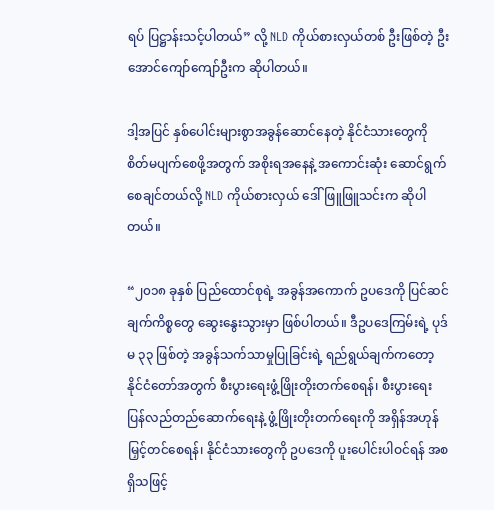ရပ် ပြဋ္ဌာန်းသင့်ပါတယ်” လို့ NLD ကိုယ်စားလှယ်တစ် ဦးဖြစ်တဲ့ ဦးအောင်ကျော်ကျော်ဦးက ဆိုပါတယ်။

ဒါ့အပြင် နှစ်ပေါင်းများစွာအခွန်ဆောင်နေတဲ့ နိုင်ငံသားတွေကို စိတ်မပျက်စေဖို့အတွက် အစိုးရအနေနဲ့ အကောင်းဆုံး ဆောင်ရွက်စေချင်တယ်လို့ NLD ကိုယ်စားလှယ် ဒေါ်ဖြူဖြူသင်းက ဆိုပါတယ်။

“၂၀၁၈ ခုနှစ် ပြည်ထောင်စုရဲ့ အခွန်အကောက် ဥပဒေကို ပြင်ဆင်ချက်ကိစ္စတွေ ဆွေးနွေးသွားမှာ ဖြစ်ပါတယ်။ ဒီဥပဒေကြမ်းရဲ့ ပုဒ်မ ၃၃ ဖြစ်တဲ့ အခွန်သက်သာမှုပြုခြင်းရဲ့ ရည်ရွယ်ချက်ကတော့ နိုင်ငံတော်အတွက် စီးပွားရေးဖွံ့ဖြိုးတိုးတက်စေရန်၊ စီးပွားရေး ပြန်လည်တည်ဆောက်ရေးနဲ့ ဖွံ့ဖြိုးတိုးတက်ရေးကို အရှိန်အဟုန်မြှင့်တင်စေရန်၊ နိုင်ငံသားတွေကို ဥပဒေကို ပူးပေါင်းပါဝင်ရန် အစရှိသဖြင့်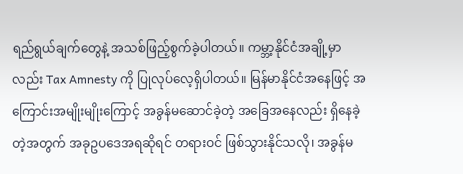ရည်ရွယ်ချက်တွေနဲ့ အသစ်ဖြည့်စွက်ခဲ့ပါတယ်။ ကမ္ဘာ့နိုင်ငံအချို့မှာလည်း Tax Amnesty ကို ပြုလုပ်လေ့ရှိပါတယ်။ မြန်မာနိုင်ငံအနေဖြင့် အကြောင်းအမျိုးမျိုးကြောင့် အခွန်မဆောင်ခဲ့တဲ့ အခြေအနေလည်း ရှိနေခဲ့တဲ့အတွက် အခုဥပဒေအရဆိုရင် တရားဝင် ဖြစ်သွားနိုင်သလို၊ အခွန်မ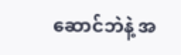ဆောင်ဘဲနဲ့ အ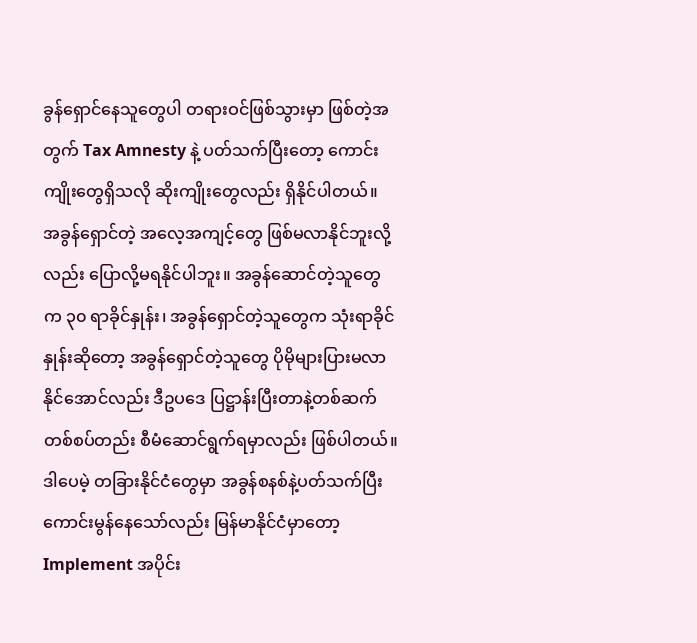ခွန်ရှောင်နေသူတွေပါ တရားဝင်ဖြစ်သွားမှာ ဖြစ်တဲ့အတွက် Tax Amnesty နဲ့ ပတ်သက်ပြီးတော့ ကောင်းကျိုးတွေရှိသလို ဆိုးကျိုးတွေလည်း ရှိနိုင်ပါတယ်။ အခွန်ရှောင်တဲ့ အလေ့အကျင့်တွေ ဖြစ်မလာနိုင်ဘူးလို့လည်း ပြောလို့မရနိုင်ပါဘူး။ အခွန်ဆောင်တဲ့သူတွေက ၃၀ ရာခိုင်နှုန်း၊ အခွန်ရှောင်တဲ့သူတွေက သုံးရာခိုင်နှုန်းဆိုတော့ အခွန်ရှောင်တဲ့သူတွေ ပိုမိုများပြားမလာနိုင်အောင်လည်း ဒီဥပဒေ ပြဋ္ဌာန်းပြီးတာနဲ့တစ်ဆက်တစ်စပ်တည်း စီမံဆောင်ရွက်ရမှာလည်း ဖြစ်ပါတယ်။ ဒါပေမဲ့ တခြားနိုင်ငံတွေမှာ အခွန်စနစ်နဲ့ပတ်သက်ပြီး ကောင်းမွန်နေသော်လည်း မြန်မာနိုင်ငံမှာတော့ Implement အပိုင်း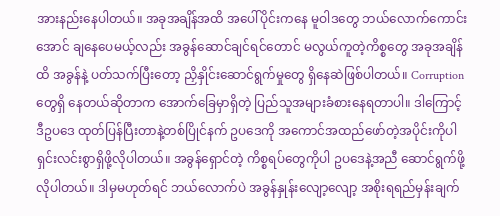အားနည်းနေပါတယ်။ အခုအချိန်အထိ အပေါ်ပိုင်းကနေ မူဝါဒတွေ ဘယ်လောက်ကောင်းအောင် ချနေပေမယ့်လည်း အခွန်ဆောင်ချင်ရင်တောင် မလွယ်ကူတဲ့ကိစ္စတွေ အခုအချိန်ထိ အခွန်နဲ့ ပတ်သက်ပြီးတော့ ညှိနှိုင်းဆောင်ရွက်မှုတွေ ရှိနေဆဲဖြစ်ပါတယ်။ Corruption တွေရှိ နေတယ်ဆိုတာက အောက်ခြေမှာရှိတဲ့ ပြည်သူအများခံစားနေရတာပါ။ ဒါကြောင့် ဒီဥပဒေ ထုတ်ပြန်ပြီးတာနဲ့တစ်ပြိုင်နက် ဥပဒေကို အကောင်အထည်ဖော်တဲ့အပိုင်းကိုပါ ရှင်းလင်းစွာရှိဖို့လိုပါတယ်။ အခွန်ရှောင်တဲ့ ကိစ္စရပ်တွေကိုပါ ဥပဒေနဲ့အညီ ဆောင်ရွက်ဖို့လိုပါတယ်။ ဒါမှမဟုတ်ရင် ဘယ်လောက်ပဲ အခွန်နှုန်းလျော့လျော့ အစိုးရရည်မှန်းချက်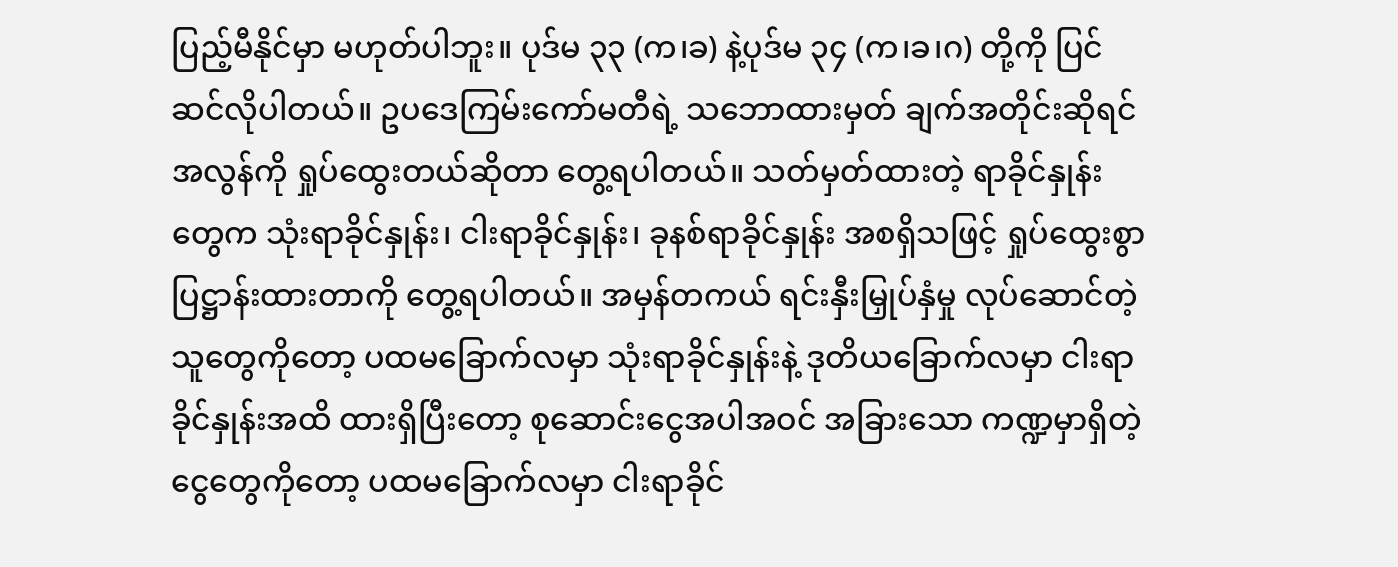ပြည့်မီနိုင်မှာ မဟုတ်ပါဘူး။ ပုဒ်မ ၃၃ (က၊ခ) နဲ့ပုဒ်မ ၃၄ (က၊ခ၊ဂ) တို့ကို ပြင်ဆင်လိုပါတယ်။ ဥပဒေကြမ်းကော်မတီရဲ့ သဘောထားမှတ် ချက်အတိုင်းဆိုရင် အလွန်ကို ရှုပ်ထွေးတယ်ဆိုတာ တွေ့ရပါတယ်။ သတ်မှတ်ထားတဲ့ ရာခိုင်နှုန်းတွေက သုံးရာခိုင်နှုန်း၊ ငါးရာခိုင်နှုန်း၊ ခုနစ်ရာခိုင်နှုန်း အစရှိသဖြင့် ရှုပ်ထွေးစွာ ပြဋ္ဌာန်းထားတာကို တွေ့ရပါတယ်။ အမှန်တကယ် ရင်းနှီးမြှုပ်နှံမှု လုပ်ဆောင်တဲ့သူတွေကိုတော့ ပထမခြောက်လမှာ သုံးရာခိုင်နှုန်းနဲ့ ဒုတိယခြောက်လမှာ ငါးရာခိုင်နှုန်းအထိ ထားရှိပြီးတော့ စုဆောင်းငွေအပါအဝင် အခြားသော ကဏ္ဍမှာရှိတဲ့ ငွေတွေကိုတော့ ပထမခြောက်လမှာ ငါးရာခိုင်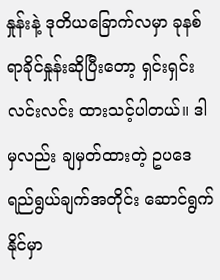နှုန်းနဲ့ ဒုတိယခြောက်လမှာ ခုနစ်ရာခိုင်နှုန်းဆိုပြီးတော့ ရှင်းရှင်းလင်းလင်း ထားသင့်ပါတယ်။ ဒါမှလည်း ချမှတ်ထားတဲ့ ဥပဒေရည်ရွယ်ချက်အတိုင်း ဆောင်ရွက်နိုင်မှာ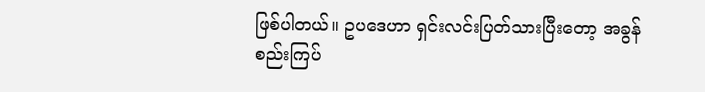ဖြစ်ပါတယ်။ ဥပဒေဟာ ရှင်းလင်းပြတ်သားပြီးတော့ အခွန်စည်းကြပ်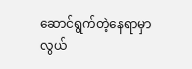ဆောင်ရွက်တဲ့နေရာမှာ လွယ်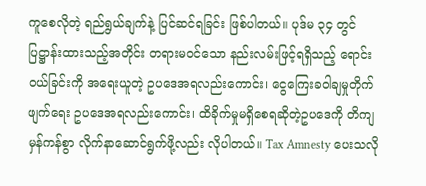ကူစေလိုတဲ့ ရည်ရွယ်ချက်နဲ့ ပြင်ဆင်ရခြင်း ဖြစ်ပါတယ်။ ပုဒ်မ ၃၄ တွင် ပြဋ္ဌာန်းထားသည့်အတိုင်း တရားမဝင်သော နည်းလမ်းဖြင့်ရရှိသည့် ရောင်းဝယ်ခြင်းကို အရေးယူတဲ့ ဥပဒေအရလည်းကောင်း၊ ငွေကြေးခဝါချမှုတိုက်ဖျက်ရေး ဥပဒေအရလည်းကောင်း၊ ထိခိုက်မှုမရှိစေရဆိုတဲ့ဥပဒေကို တိကျမှန်ကန်စွာ လိုက်နာဆောင်ရွက်ဖို့လည်း လိုပါတယ်။ Tax Amnesty ပေးသလို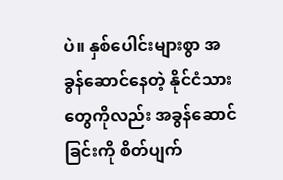ပဲ။ နှစ်ပေါင်းများစွာ အခွန်ဆောင်နေတဲ့ နိုင်ငံသားတွေကိုလည်း အခွန်ဆောင်ခြင်းကို စိတ်ပျက်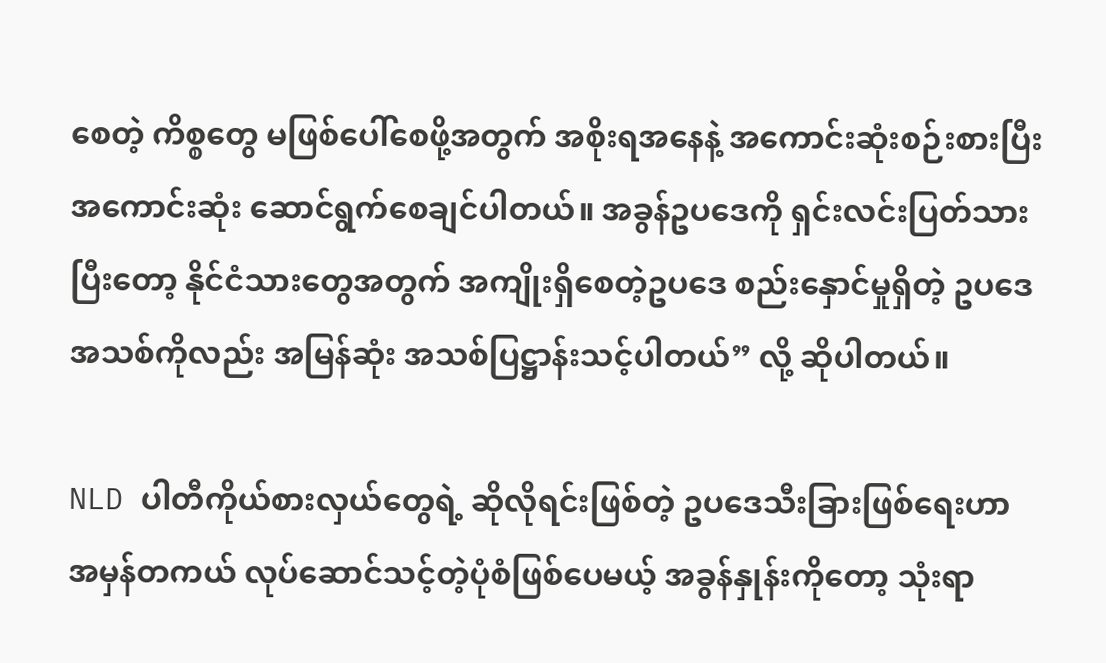စေတဲ့ ကိစ္စတွေ မဖြစ်ပေါ်စေဖို့အတွက် အစိုးရအနေနဲ့ အကောင်းဆုံးစဉ်းစားပြီး အကောင်းဆုံး ဆောင်ရွက်စေချင်ပါတယ်။ အခွန်ဥပဒေကို ရှင်းလင်းပြတ်သားပြီးတော့ နိုင်ငံသားတွေအတွက် အကျိုးရှိစေတဲ့ဥပဒေ စည်းနှောင်မှုရှိတဲ့ ဥပဒေအသစ်ကိုလည်း အမြန်ဆုံး အသစ်ပြဋ္ဌာန်းသင့်ပါတယ်” လို့ ဆိုပါတယ်။

NLD ပါတီကိုယ်စားလှယ်တွေရဲ့ ဆိုလိုရင်းဖြစ်တဲ့ ဥပဒေသီးခြားဖြစ်ရေးဟာ အမှန်တကယ် လုပ်ဆောင်သင့်တဲ့ပုံစံဖြစ်ပေမယ့် အခွန်နှုန်းကိုတော့ သုံးရာ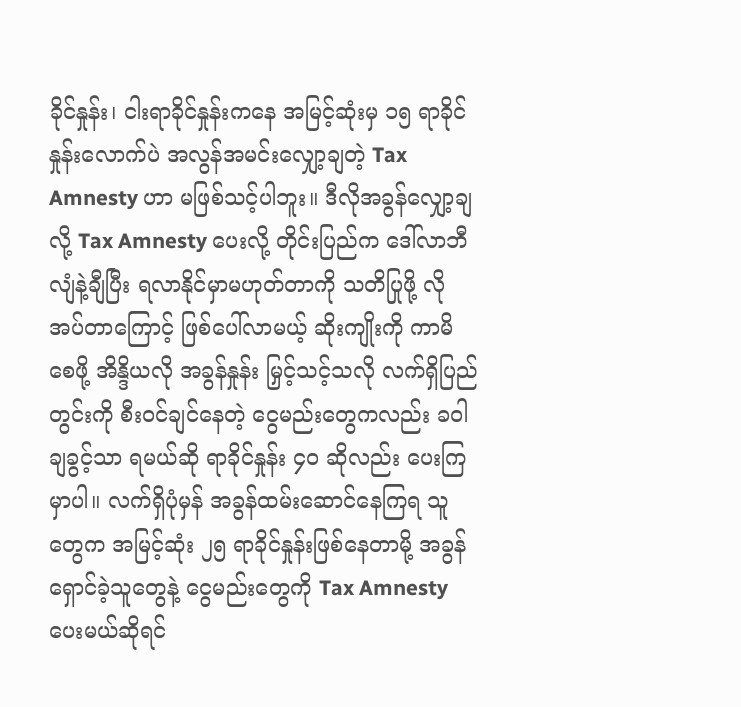ခိုင်နှုန်း၊ ငါးရာခိုင်နှုန်းကနေ အမြင့်ဆုံးမှ ၁၅ ရာခိုင်နှုန်းလောက်ပဲ အလွန်အမင်းလျှော့ချတဲ့ Tax Amnesty ဟာ မဖြစ်သင့်ပါဘူး။ ဒီလိုအခွန်လျှော့ချလို့ Tax Amnesty ပေးလို့ တိုင်းပြည်က ဒေါ်လာဘီလျံနဲ့ချီပြီး ရလာနိုင်မှာမဟုတ်တာကို သတိပြုဖို့ လိုအပ်တာကြောင့် ဖြစ်ပေါ်လာမယ့် ဆိုးကျိုးကို ကာမိစေဖို့ အိန္ဒိယလို အခွန်နှုန်း မြှင့်သင့်သလို လက်ရှိပြည်တွင်းကို စီးဝင်ချင်နေတဲ့ ငွေမည်းတွေကလည်း ခဝါချခွင့်သာ ရမယ်ဆို ရာခိုင်နှုန်း ၄၀ ဆိုလည်း ပေးကြမှာပါ။ လက်ရှိပုံမှန် အခွန်ထမ်းဆောင်နေကြရ သူတွေက အမြင့်ဆုံး ၂၅ ရာခိုင်နှုန်းဖြစ်နေတာမို့ အခွန်ရှောင်ခဲ့သူတွေနဲ့ ငွေမည်းတွေကို Tax Amnesty  ပေးမယ်ဆိုရင်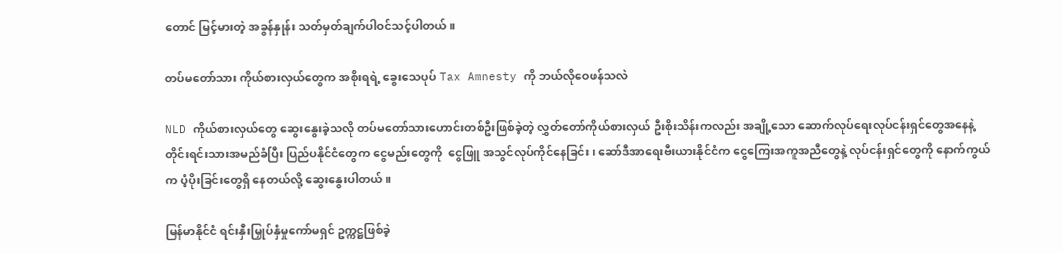တောင် မြင့်မားတဲ့ အခွန်နှုန်း သတ်မှတ်ချက်ပါဝင်သင့်ပါတယ်။

တပ်မတော်သား ကိုယ်စားလှယ်တွေက အစိုးရရဲ့ ခွေးသေပုပ် Tax Amnesty ကို ဘယ်လိုဝေဖန်သလဲ

NLD ကိုယ်စားလှယ်တွေ ဆွေးနွေးခဲ့သလို တပ်မတော်သားဟောင်းတစ်ဦးဖြစ်ခဲ့တဲ့ လွှတ်တော်ကိုယ်စားလှယ် ဦးစိုးသိန်းကလည်း အချို့သော ဆောက်လုပ်ရေးလုပ်ငန်းရှင်တွေအနေနဲ့ တိုင်းရင်းသားအမည်ခံပြီး ပြည်ပနိုင်ငံတွေက ငွေမည်းတွေကို  ငွေဖြူ အသွင်လုပ်ကိုင်နေခြင်း၊ ဆော်ဒီအာရေးဗီးယားနိုင်ငံက ငွေကြေးအကူအညီတွေနဲ့ လုပ်ငန်းရှင်တွေကို နောက်ကွယ်က ပံ့ပိုးခြင်းတွေရှိ နေတယ်လို့ ဆွေးနွေးပါတယ်။

မြန်မာနိုင်ငံ ရင်းနှီးမြှုပ်နှံမှုကော်မရှင် ဥက္ကဋ္ဌဖြစ်ခဲ့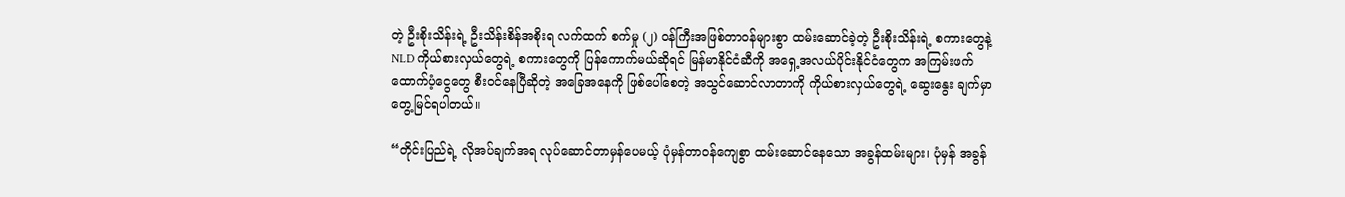တဲ့ ဦးစိုးသိန်းရဲ့ ဦးသိန်းစိန်အစိုးရ လက်ထက် စက်မှု (၂) ဝန်ကြီးအဖြစ်တာဝန်များစွာ ထမ်းဆောင်ခဲ့တဲ့ ဦးစိုးသိန်းရဲ့ စကားတွေနဲ့ NLD ကိုယ်စားလှယ်တွေရဲ့ စကားတွေကို ပြန်ကောက်မယ်ဆိုရင် မြန်မာနိုင်ငံဆီကို အရှေ့အလယ်ပိုင်းနိုင်ငံတွေက အကြမ်းဖက်ထောက်ပံ့ငွေတွေ စီးဝင်နေပြီဆိုတဲ့ အခြေအနေကို ဖြစ်ပေါ်စေတဲ့ အသွင်ဆောင်လာတာကို ကိုယ်စားလှယ်တွေရဲ့ ဆွေးနွေး ချက်မှာ တွေ့မြင်ရပါတယ်။

“တိုင်းပြည်ရဲ့ လိုအပ်ချက်အရ လုပ်ဆောင်တာမှန်ပေမယ့် ပုံမှန်တာဝန်ကျေစွာ ထမ်းဆောင်နေသော အခွန်ထမ်းများ၊ ပုံမှန် အခွန်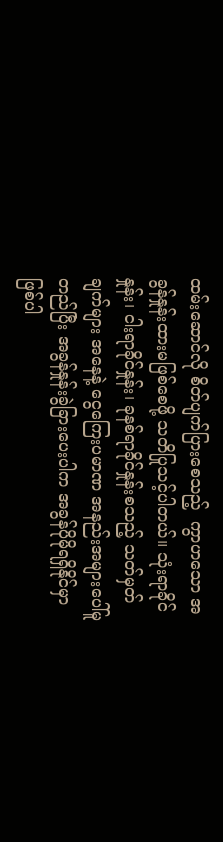ထမ်းဆောင်လို စိတ်ပျက်ပြားစေသည့်  ကွာဟသော အခွန်နှုန်းထားမဖြစ်စေဖို့ သတိပြုသင့်ပါတယ်။ သုံးရာခိုင်နှုန်း၊ ငါးရာခိုင်နှုန်း၊ ခုနစ်ရာခိုင်နှုန်းစသည့် သတ်မှတ်ချက်များ အနေနဲ့ ငွေကြေးပမာဏ အနည်းအများပေါ်မူတည်ပြီး အခွန်နှုန်းခွဲခြားပေးပါက အခွန်ပိုမိုရရှိနိုင်မှာ ဖြစ်ပါ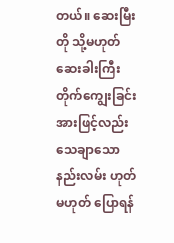တယ်။ ဆေးမြီးတို သို့မဟုတ် ဆေးခါးကြီးတိုက်ကျွေးခြင်းအားဖြင့်လည်း သေချာသောနည်းလမ်း ဟုတ်မဟုတ် ပြောရန်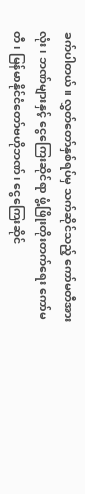ခက်ပါတယ်။ လွှတ်တော်နှစ်ရပ်မှ သက်ဆိုင်သည့် ကော်မတီအားလုံး၊ ဘဏ်များနှင့် ငွေကြေးဆိုင်ရာ ဖွံ့ဖြိုးတိုးတက်ရေး ကော်မတီ၊ မြန်မာနိုင်ငံတော်ဗဟိုဘဏ်၊ ငွေကြေးဆိုင်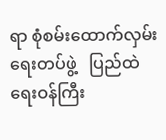ရာ စုံစမ်းထောက်လှမ်းရေးတပ်ဖွဲ့   ပြည်ထဲရေးဝန်ကြီး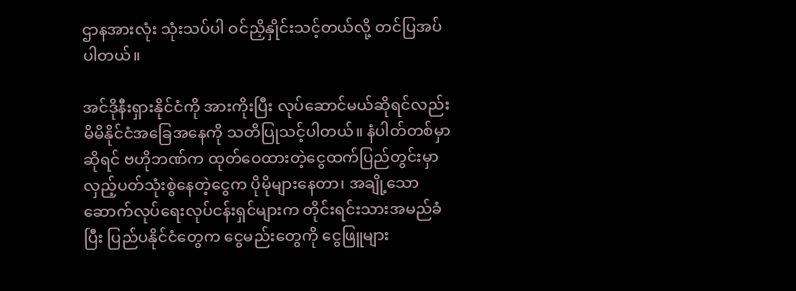ဌာနအားလုံး သုံးသပ်ပါ ဝင်ညှိနှိုင်းသင့်တယ်လို့ တင်ပြအပ်ပါတယ်။

အင်ဒိုနီးရှားနိုင်ငံကို အားကိုးပြီး လုပ်ဆောင်မယ်ဆိုရင်လည်း မိမိနိုင်ငံအခြေအနေကို သတိပြုသင့်ပါတယ်။ နံပါတ်တစ်မှာဆိုရင် ဗဟိုဘဏ်က ထုတ်ဝေထားတဲ့ငွေထက်ပြည်တွင်းမှာ လှည့်ပတ်သုံးစွဲနေတဲ့ငွေက ပိုမိုများနေတာ၊ အချို့သော ဆောက်လုပ်ရေးလုပ်ငန်းရှင်များက တိုင်းရင်းသားအမည်ခံပြီး ပြည်ပနိုင်ငံတွေက ငွေမည်းတွေကို ငွေဖြူများ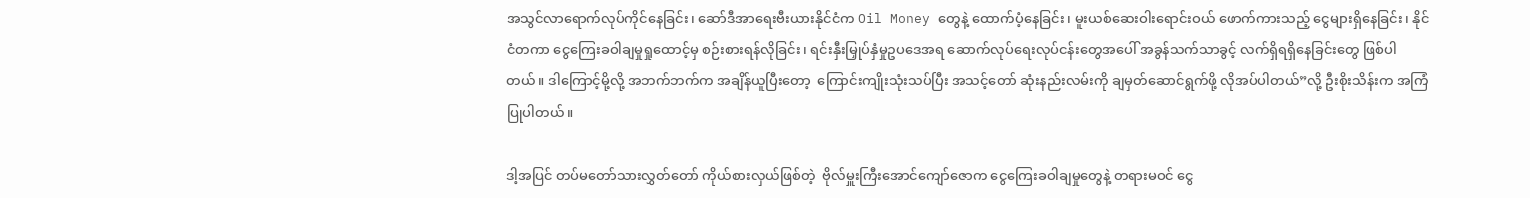အသွင်လာရောက်လုပ်ကိုင်နေခြင်း၊ ဆော်ဒီအာရေးဗီးယားနိုင်ငံက Oil Money တွေနဲ့ ထောက်ပံ့နေခြင်း၊ မူးယစ်ဆေးဝါးရောင်းဝယ် ဖောက်ကားသည့် ငွေများရှိနေခြင်း၊ နိုင်ငံတကာ ငွေကြေးခဝါချမှုရှုထောင့်မှ စဉ်းစားရန်လိုခြင်း၊ ရင်းနှီးမြှုပ်နှံမှုဥပဒေအရ ဆောက်လုပ်ရေးလုပ်ငန်းတွေအပေါ် အခွန်သက်သာခွင့် လက်ရှိရရှိနေခြင်းတွေ ဖြစ်ပါတယ်။ ဒါကြောင့်မို့လို့ အဘက်ဘက်က အချိန်ယူပြီးတော့  ကြောင်းကျိုးသုံးသပ်ပြီး အသင့်တော် ဆုံးနည်းလမ်းကို ချမှတ်ဆောင်ရွက်ဖို့ လိုအပ်ပါတယ်”လို့ ဦးစိုးသိန်းက အကြံပြုပါတယ်။

ဒါ့အပြင် တပ်မတော်သားလွှတ်တော် ကိုယ်စားလှယ်ဖြစ်တဲ့  ဗိုလ်မှူးကြီးအောင်ကျော်ဇောက ငွေကြေးခဝါချမှုတွေနဲ့ တရားမဝင် ငွေ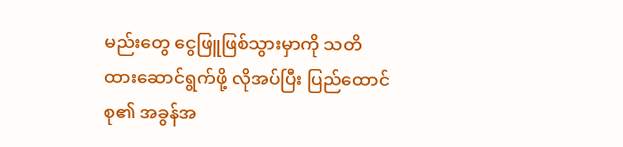မည်းတွေ ငွေဖြူဖြစ်သွားမှာကို သတိထားဆောင်ရွက်ဖို့ လိုအပ်ပြီး ပြည်ထောင်စု၏ အခွန်အ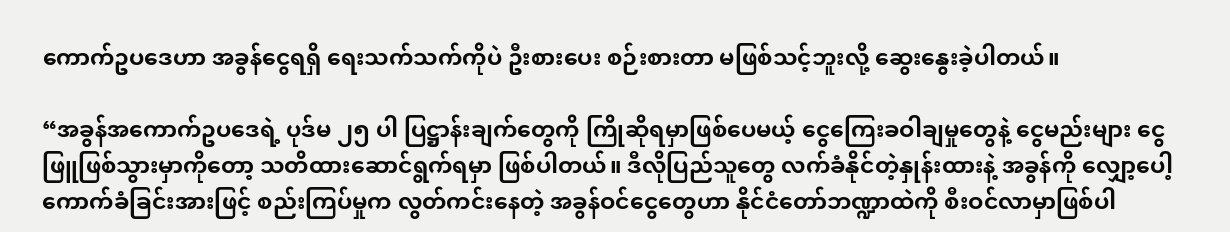ကောက်ဥပဒေဟာ အခွန်ငွေရရှိ ရေးသက်သက်ကိုပဲ ဦးစားပေး စဉ်းစားတာ မဖြစ်သင့်ဘူးလို့ ဆွေးနွေးခဲ့ပါတယ်။

“အခွန်အကောက်ဥပဒေရဲ့ ပုဒ်မ ၂၅ ပါ ပြဋ္ဌာန်းချက်တွေကို ကြိုဆိုရမှာဖြစ်ပေမယ့် ငွေကြေးခဝါချမှုတွေနဲ့ ငွေမည်းများ ငွေဖြူဖြစ်သွားမှာကိုတော့ သတိထားဆောင်ရွက်ရမှာ ဖြစ်ပါတယ်။ ဒီလိုပြည်သူတွေ လက်ခံနိုင်တဲ့နှုန်းထားနဲ့ အခွန်ကို လျှော့ပေါ့ကောက်ခံခြင်းအားဖြင့် စည်းကြပ်မှုက လွတ်ကင်းနေတဲ့ အခွန်ဝင်ငွေတွေဟာ နိုင်ငံတော်ဘဏ္ဍာထဲကို စီးဝင်လာမှာဖြစ်ပါ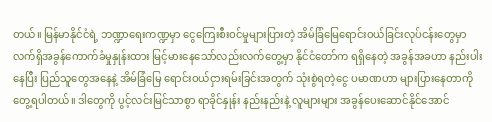တယ်။ မြန်မာနိုင်ငံရဲ့ ဘဏ္ဍာရေးကဏ္ဍမှာ ငွေကြေးစီးဝင်မှုများပြားတဲ့ အိမ်ခြံမြေရောင်းဝယ်ခြင်းလုပ်ငန်းတွေမှာ လက်ရှိအခွန်ကောက်ခံမှုနှုန်းထား မြင့်မားနေသော်လည်းလက်တွေ့မှာ နိုင်ငံတော်က ရရှိနေတဲ့ အခွန်အခဟာ နည်းပါးနေပြီး ပြည်သူတွေအနေနဲ့ အိမ်ခြံမြေ ရောင်းဝယ်ငှားရမ်းခြင်းအတွက် သုံးစွဲရတဲ့ငွေ ပမာဏဟာ များပြားနေတာကိုတွေ့ရပါတယ်။ ဒါတွေကို ပွင့်လင်းမြင်သာစွာ ရာခိုင်နှုန်း နည်းနည်းနဲ့ လူများများ အခွန်ပေးဆောင်နိုင်အောင်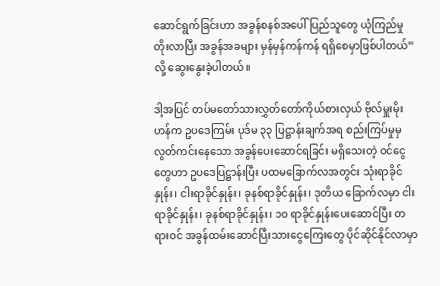ဆောင်ရွက်ခြင်းဟာ အခွန်စနစ်အပေါ် ပြည်သူတွေ ယုံကြည်မှုတိုးလာပြီး အခွန်အခများ မှန်မှန်ကန်ကန် ရရှိစေမှာဖြစ်ပါတယ်” လို့ ဆွေးနွေးခဲ့ပါတယ်။

ဒါ့အပြင် တပ်မတော်သားလွှတ်တော်ကိုယ်စားလှယ် ဗိုလ်မှူးမိုးဟန်က ဥပဒေကြမ်း ပုဒ်မ ၃၃ ပြဋ္ဌာန်းချက်အရ စည်းကြပ်မှုမှ လွတ်ကင်းနေသော အခွန်ပေးဆောင်ရခြင်း မရှိသေးတဲ့ ဝင်ငွေတွေဟာ ဥပဒေပြဋ္ဌာန်းပြီး ပထမခြောက်လအတွင်း သုံးရာခိုင်နှုန်း၊ ငါးရာခိုင်နှုန်း၊ ခုနစ်ရာခိုင်နှုန်း၊ ဒုတိယ ခြောက်လမှာ ငါးရာခိုင်နှုန်း၊ ခုနစ်ရာခိုင်နှုန်း၊ ၁၀ ရာခိုင်နှုန်းပေးဆောင်ပြီး တရားဝင် အခွန်ထမ်းဆောင်ပြီးသားငွေကြေးတွေ ပိုင်ဆိုင်နိုင်လာမှာ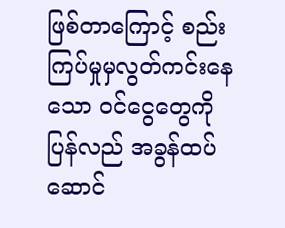ဖြစ်တာကြောင့် စည်းကြပ်မှုမှလွတ်ကင်းနေသော ဝင်ငွေတွေကို ပြန်လည် အခွန်ထပ်ဆောင်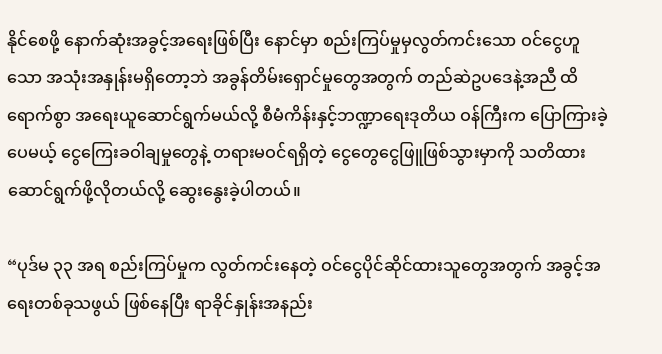နိုင်စေဖို့ နောက်ဆုံးအခွင့်အရေးဖြစ်ပြီး နောင်မှာ စည်းကြပ်မှုမှလွတ်ကင်းသော ဝင်ငွေဟူသော အသုံးအနှုန်းမရှိတော့ဘဲ အခွန်တိမ်းရှောင်မှုတွေအတွက် တည်ဆဲဥပဒေနဲ့အညီ ထိရောက်စွာ အရေးယူဆောင်ရွက်မယ်လို့ စီမံကိန်းနှင့်ဘဏ္ဍာရေးဒုတိယ ဝန်ကြီးက ပြောကြားခဲ့ပေမယ့် ငွေကြေးခဝါချမှုတွေနဲ့ တရားမဝင်ရရှိတဲ့ ငွေတွေငွေဖြူဖြစ်သွားမှာကို သတိထားဆောင်ရွက်ဖို့လိုတယ်လို့ ဆွေးနွေးခဲ့ပါတယ်။

“ပုဒ်မ ၃၃ အရ စည်းကြပ်မှုက လွတ်ကင်းနေတဲ့ ဝင်ငွေပိုင်ဆိုင်ထားသူတွေအတွက် အခွင့်အရေးတစ်ခုသဖွယ် ဖြစ်နေပြီး ရာခိုင်နှုန်းအနည်း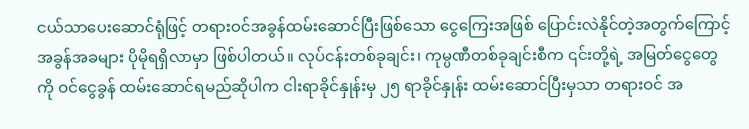ငယ်သာပေးဆောင်ရုံဖြင့် တရားဝင်အခွန်ထမ်းဆောင်ပြီးဖြစ်သော ငွေကြေးအဖြစ် ပြောင်းလဲနိုင်တဲ့အတွက်ကြောင့် အခွန်အခများ ပိုမိုရရှိလာမှာ ဖြစ်ပါတယ်။ လုပ်ငန်းတစ်ခုချင်း၊ ကုမ္ပဏီတစ်ခုချင်းစီက ၎င်းတို့ရဲ့ အမြတ်ငွေတွေကို ဝင်ငွေခွန် ထမ်းဆောင်ရမည်ဆိုပါက ငါးရာခိုင်နှုန်းမှ ၂၅ ရာခိုင်နှုန်း ထမ်းဆောင်ပြီးမှသာ တရားဝင် အ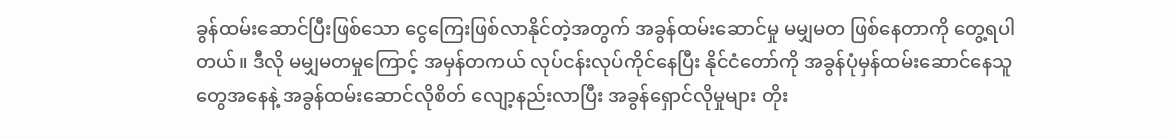ခွန်ထမ်းဆောင်ပြီးဖြစ်သော ငွေကြေးဖြစ်လာနိုင်တဲ့အတွက် အခွန်ထမ်းဆောင်မှု မမျှမတ ဖြစ်နေတာကို တွေ့ရပါတယ်။ ဒီလို မမျှမတမှုကြောင့် အမှန်တကယ် လုပ်ငန်းလုပ်ကိုင်နေပြီး နိုင်ငံတော်ကို အခွန်ပုံမှန်ထမ်းဆောင်နေသူတွေအနေနဲ့ အခွန်ထမ်းဆောင်လိုစိတ် လျော့နည်းလာပြီး အခွန်ရှောင်လိုမှုများ တိုး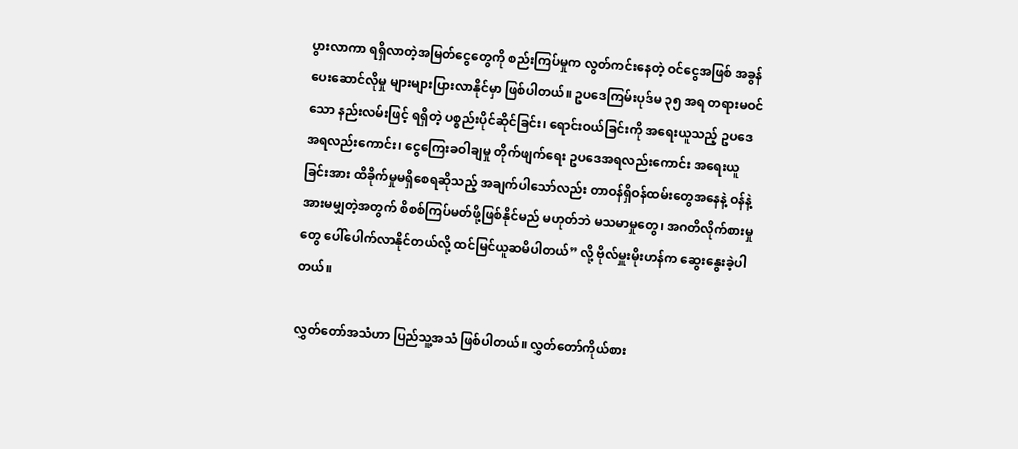ပွားလာကာ ရရှိလာတဲ့အမြတ်ငွေတွေကို စည်းကြပ်မှုက လွတ်ကင်းနေတဲ့ ဝင်ငွေအဖြစ် အခွန်ပေးဆောင်လိုမှု များများပြားလာနိုင်မှာ ဖြစ်ပါတယ်။ ဥပဒေကြမ်းပုဒ်မ ၃၅ အရ တရားမဝင်သော နည်းလမ်းဖြင့် ရရှိတဲ့ ပစ္စည်းပိုင်ဆိုင်ခြင်း၊ ရောင်းဝယ်ခြင်းကို အရေးယူသည့် ဥပဒေအရလည်းကောင်း၊ ငွေကြေးခဝါချမှု တိုက်ဖျက်ရေး ဥပဒေအရလည်းကောင်း အရေးယူခြင်းအား ထိခိုက်မှုမရှိစေရဆိုသည့် အချက်ပါသော်လည်း တာဝန်ရှိဝန်ထမ်းတွေအနေနဲ့ ဝန်နဲ့အားမမျှတဲ့အတွက် စိစစ်ကြပ်မတ်ဖို့ဖြစ်နိုင်မည် မဟုတ်ဘဲ မသမာမှုတွေ၊ အဂတိလိုက်စားမှုတွေ ပေါ်ပေါက်လာနိုင်တယ်လို့ ထင်မြင်ယူဆမိပါတယ်” လို့ ဗိုလ်မှူးမိုးဟန်က ဆွေးနွေးခဲ့ပါတယ်။

လွှတ်တော်အသံဟာ ပြည်သူ့အသံ ဖြစ်ပါတယ်။ လွှတ်တော်ကိုယ်စား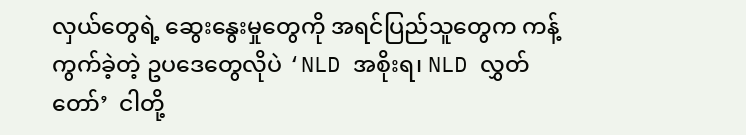လှယ်တွေရဲ့ ဆွေးနွေးမှုတွေကို အရင်ပြည်သူတွေက ကန့်ကွက်ခဲ့တဲ့ ဥပဒေတွေလိုပဲ ‘NLD အစိုးရ၊ NLD လွှတ်တော်’  ငါတို့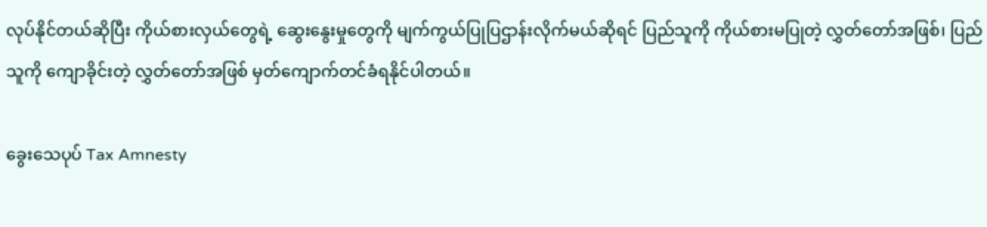လုပ်နိုင်တယ်ဆိုပြီး ကိုယ်စားလှယ်တွေရဲ့ ဆွေးနွေးမှုတွေကို မျက်ကွယ်ပြုပြဌာန်းလိုက်မယ်ဆိုရင် ပြည်သူကို ကိုယ်စားမပြုတဲ့ လွှတ်တော်အဖြစ်၊ ပြည်သူကို ကျောခိုင်းတဲ့ လွှတ်တော်အဖြစ် မှတ်ကျောက်တင်ခံရနိုင်ပါတယ်။

ခွေးသေပုပ် Tax Amnesty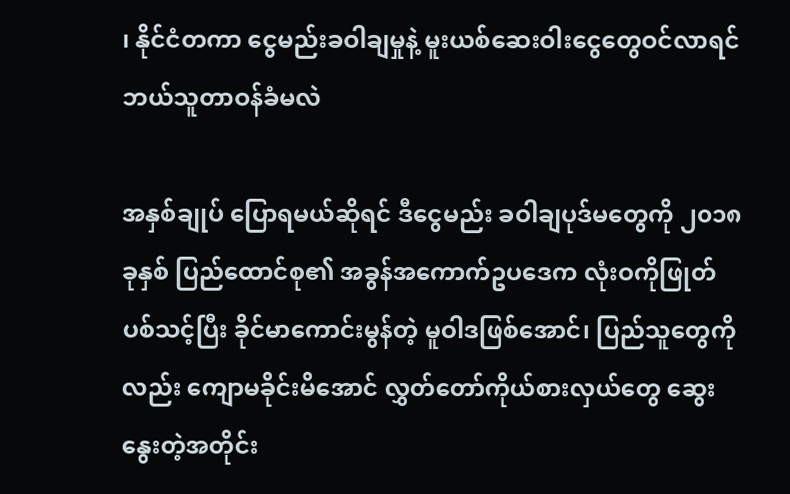၊ နိုင်ငံတကာ ငွေမည်းခဝါချမှုနဲ့ မူးယစ်ဆေးဝါးငွေတွေဝင်လာရင် ဘယ်သူတာဝန်ခံမလဲ

အနှစ်ချုပ် ပြောရမယ်ဆိုရင် ဒီငွေမည်း ခဝါချပုဒ်မတွေကို ၂၀၁၈ ခုနှစ် ပြည်ထောင်စု၏ အခွန်အကောက်ဥပဒေက လုံးဝကိုဖြုတ်ပစ်သင့်ပြီး ခိုင်မာကောင်းမွန်တဲ့ မူဝါဒဖြစ်အောင်၊ ပြည်သူတွေကိုလည်း ကျောမခိုင်းမိအောင် လွှတ်တော်ကိုယ်စားလှယ်တွေ ဆွေးနွေးတဲ့အတိုင်း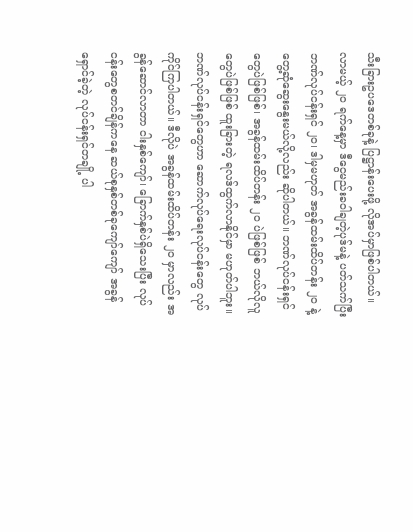သီးခြားဥပဒေတစ်ခုနဲ့ ပြဋ္ဌာန်းပေးဖို့ လိုအပ်မှာဖြစ်ပါတယ်။ လာမယ့် ၂၀ ရက်နေ့မှာ ဒီငွေမည်းခဝါချတဲ့ပုဒ်မနဲ့ ပတ်သက်ပြီး ဘဏ်လုပ်ငန်းရှင် ၂၀၊ ဒါမှမဟုတ် အခွန်ထမ်းထိပ်တန်း ၂၀ နဲ့ တွေ့ဆုံဆွေးနွေးမယ်လို့လည်း ဆိုပါတယ်။ ဘဏ်လုပ်ငန်းရှင်တွေပဲဖြစ်ဖြစ်၊ အခွန်ထမ်းထိပ်တန်း ၂၀ ပဲဖြစ်ဖြစ် ဘယ်လိုလူတွေပဲဖြစ်ဖြစ် ထူးခြားတဲ့ ရလဒ်ထွက်လာနိုင်မှာ မဟုတ်ပါဘူး။ ဘဏ်လုပ်ငန်းရှင်တွေဟာ ဆောက်လုပ်ရေးလုပ်ငန်းတွေ လုပ်ကိုင်ကြပါတယ်။ ဒီလိုပဲ အခွန်ထမ်းထိပ်တန်း ၂၀ မှာလည်း အခွန်ဆောင်လာတာ ငါးနှစ်ကျော်၊ ခြောက်နှစ်ပဲရှိသေးပြီး လုပ်ငန်းတွေစတင်ချိန်ကနေ ဆယ်စုနှစ်တစ်ခုကျော်ကျော် အခွန်ရှောင်ခဲ့တဲ့ လုပ်ငန်းရှင်တချို့ ပါ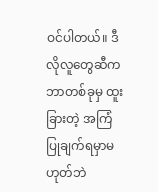ဝင်ပါတယ်။ ဒီလိုလူတွေဆီက ဘာတစ်ခုမှ ထူးခြားတဲ့ အကြံပြုချက်ရမှာမဟုတ်ဘဲ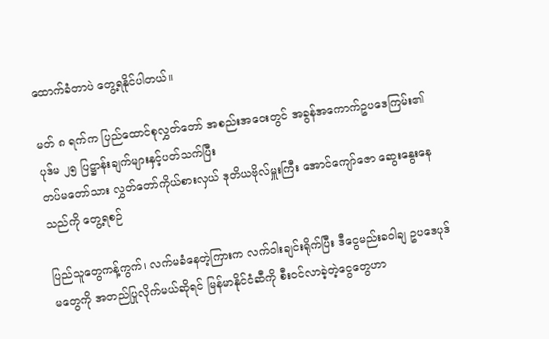ထောက်ခံတာပဲ တွေ့ရနိုင်ပါတယ်။

မတ် ၈ ရက်က ပြည်ထောင်စုလွှတ်တော် အစည်းအဝေးတွင် အခွန်အကောက်ဥပဒေကြမ်း၏ ပုဒ်မ ၂၅ ပြဋ္ဌာန်းချက်များနှင့်ပတ်သက်ပြီး
တပ်မတော်သား လွှတ်တော်ကိုယ်စားလှယ် ဒုတိယဗိုလ်မှူးကြီး အောင်ကျော်ဇော ဆွေးနွေးနေသည်ကို တွေ့ရစဉ်

ပြည်သူတွေကန့်ကွက်၊ လက်မခံနေတဲ့ကြားက လက်ဝါးချင်းရိုက်ပြီး ဒီငွေမည်းခဝါချ ဥပဒေပုဒ်မတွေကို အတည်ပြုလိုက်မယ်ဆိုရင် မြန်မာနိုင်ငံဆီကို စီးဝင်လာခဲ့တဲ့ငွေတွေဟာ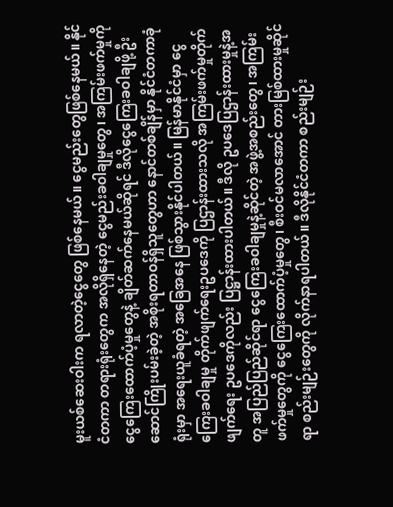မူးယစ်ဆေးဝါးက ရလာတဲ့ငွေတွေ ဖြစ်နေမယ်။ ငွေမည်းတွေဖြစ်နေမယ်။ နိုင်ငံတကာ တရားရုံးတွေက အလိုရှိနေတဲ့ ငွေမည်းခဝါချမှုတွေ၊ အကြမ်းဖက်မှုကို ငွေကြေးထောက်ပံ့မှုတွေနဲ့ ချိတ်ဆက်နေမယ်ဆိုရင် ဒီလိုငွေကြေးခဝါချဖို့ ဦးဆောင်ကြိုးပမ်းခဲ့တဲ့ အစိုးရတာဝန်ရှိသူတွေဟာ နောင်တစ်ချိန်မှာ နိုင်ငံတကာခုံရုံးမှာ အရေးယူခံရတဲ့ အခြေအနေ ဖြစ်သွားနိုင်ပါတယ်။ မြန်မာနိုင်ငံမှာ ငွေကြေးခဝါချမှု တိုက်ဖျက်ရေးဥပဒေကို ပြဌာန်းထားသလို အကြမ်းဖက်မှုတိုက်ဖျက်ရေး ဥပဒေကိုလည်း ပြဋ္ဌာန်းထားပါတယ်။ ဒီလို ဥပဒေပြဌာန်းထားမှုနဲ့အတူ အပြည်ပြည်ဆိုင်ရာ ငွေကြေးခဝါချမှုနဲ့ဆိုင်တဲ့ အဖွဲ့အစည်းတွေ၊ အကြမ်းဖက်မှုတွေကို ငွေကြေးထောက်ပံ့မှုတွေ၊ စီးဝင်မလာအောင် တားမြစ်ထားမှုဆိုင်ရာ စည်းမျဉ်းတွေကို လိုက်နာရပါတယ်။ ဒီလိုနိုင်ငံတကာ စည်းမျဉ်း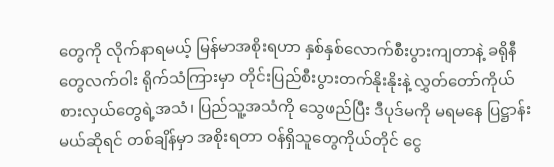တွေကို လိုက်နာရမယ့် မြန်မာအစိုးရဟာ နှစ်နှစ်လောက်စီးပွားကျတာနဲ့ ခရိုနီတွေလက်ဝါး ရိုက်သံကြားမှာ တိုင်းပြည်စီးပွားတက်နိုးနိုးနဲ့ လွှတ်တော်ကိုယ်စားလှယ်တွေရဲ့အသံ၊ ပြည်သူ့အသံကို သွေဖည်ပြီး ဒီပုဒ်မကို မရမနေ ပြဋ္ဌာန်းမယ်ဆိုရင် တစ်ချိန်မှာ အစိုးရတာ ဝန်ရှိသူတွေကိုယ်တိုင် ငွေ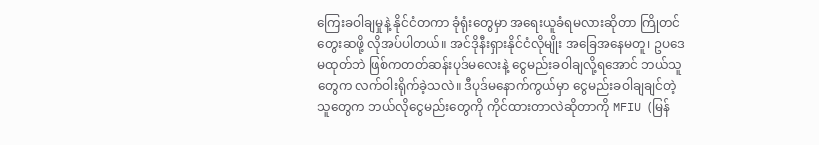ကြေးခဝါချမှုနဲ့ နိုင်ငံတကာ ခုံရုံးတွေမှာ အရေးယူခံရမလားဆိုတာ ကြိုတင်တွေးဆဖို့ လိုအပ်ပါတယ်။ အင်ဒိုနီးရှားနိုင်ငံလိုမျိုး အခြေအနေမတူ၊ ဥပဒေ မထုတ်ဘဲ ဖြစ်ကတတ်ဆန်းပုဒ်မလေးနဲ့ ငွေမည်းခဝါချလို့ရအောင် ဘယ်သူတွေက လက်ဝါးရိုက်ခဲ့သလဲ။ ဒီပုဒ်မနောက်ကွယ်မှာ ငွေမည်းခဝါချချင်တဲ့သူတွေက ဘယ်လိုငွေမည်းတွေကို ကိုင်ထားတာလဲဆိုတာကို MFIU (မြန်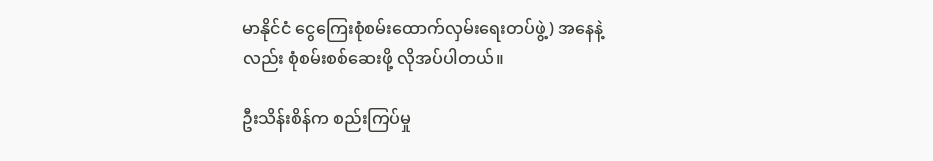မာနိုင်ငံ ငွေကြေးစုံစမ်းထောက်လှမ်းရေးတပ်ဖွဲ့) အနေနဲ့လည်း စုံစမ်းစစ်ဆေးဖို့ လိုအပ်ပါတယ်။

ဦးသိန်းစိန်က စည်းကြပ်မှု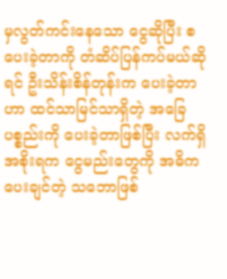မှလွတ်ကင်းနေသော ငွေဆိုပြီး စပေးခဲ့တာကို တံဆိပ်ပြန်ကပ်မယ်ဆိုရင် ဦးသိန်းစိန်တုန်းက ပေးခဲ့တာဟာ ထင်သာမြင်သာရှိတဲ့ အခြေပစ္စည်းကို ပေးခဲ့တာဖြစ်ပြီး လက်ရှိအစိုးရက ငွေမည်းတွေကို အဓိကပေးချင်တဲ့ သဘောဖြစ်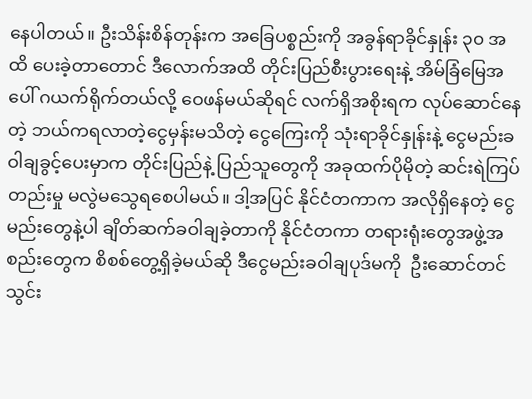နေပါတယ်။ ဦးသိန်းစိန်တုန်းက အခြေပစ္စည်းကို အခွန်ရာခိုင်နှုန်း ၃၀ အထိ ပေးခဲ့တာတောင် ဒီလောက်အထိ တိုင်းပြည်စီးပွားရေးနဲ့ အိမ်ခြံမြေအပေါ် ဂယက်ရိုက်တယ်လို့ ဝေဖန်မယ်ဆိုရင် လက်ရှိအစိုးရက လုပ်ဆောင်နေတဲ့ ဘယ်ကရလာတဲ့ငွေမှန်းမသိတဲ့ ငွေကြေးကို သုံးရာခိုင်နှုန်းနဲ့ ငွေမည်းခဝါချခွင့်ပေးမှာက တိုင်းပြည်နဲ့ ပြည်သူတွေကို အခုထက်ပိုမိုတဲ့ ဆင်းရဲကြပ်တည်းမှု မလွဲမသွေရစေပါမယ်။ ဒါ့အပြင် နိုင်ငံတကာက အလိုရှိနေတဲ့ ငွေမည်းတွေနဲ့ပါ ချိတ်ဆက်ခဝါချခဲ့တာကို နိုင်ငံတကာ တရားရုံးတွေအဖွဲ့အစည်းတွေက စိစစ်တွေ့ရှိခဲ့မယ်ဆို ဒီငွေမည်းခဝါချပုဒ်မကို  ဦးဆောင်တင်သွင်း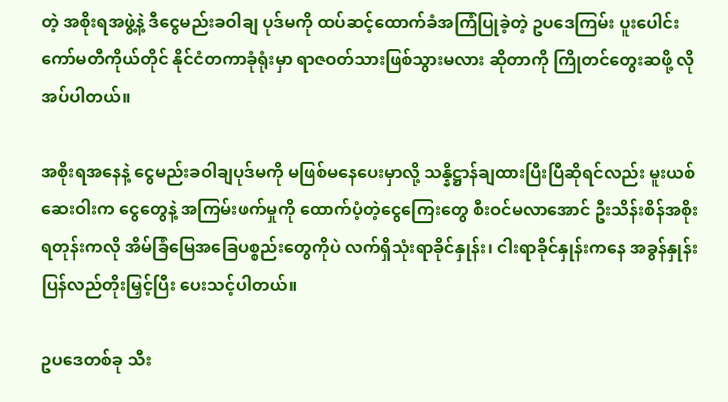တဲ့ အစိုးရအဖွဲ့နဲ့ ဒီငွေမည်းခဝါချ ပုဒ်မကို ထပ်ဆင့်ထောက်ခံအကြံပြုခဲ့တဲ့ ဥပဒေကြမ်း ပူးပေါင်းကော်မတီကိုယ်တိုင် နိုင်ငံတကာခုံရုံးမှာ ရာဇဝတ်သားဖြစ်သွားမလား ဆိုတာကို ကြိုတင်တွေးဆဖို့ လိုအပ်ပါတယ်။

အစိုးရအနေနဲ့ ငွေမည်းခဝါချပုဒ်မကို မဖြစ်မနေပေးမှာလို့ သန္နိဋ္ဌာန်ချထားပြီးပြီဆိုရင်လည်း မူးယစ်ဆေးဝါးက ငွေတွေနဲ့ အကြမ်းဖက်မှုကို ထောက်ပံ့တဲ့ငွေကြေးတွေ စီးဝင်မလာအောင် ဦးသိန်းစိန်အစိုးရတုန်းကလို အိမ်ခြံမြေအခြေပစ္စည်းတွေကိုပဲ လက်ရှိသုံးရာခိုင်နှုန်း၊ ငါးရာခိုင်နှုန်းကနေ အခွန်နှုန်း ပြန်လည်တိုးမြှင့်ပြီး ပေးသင့်ပါတယ်။

ဥပဒေတစ်ခု သီး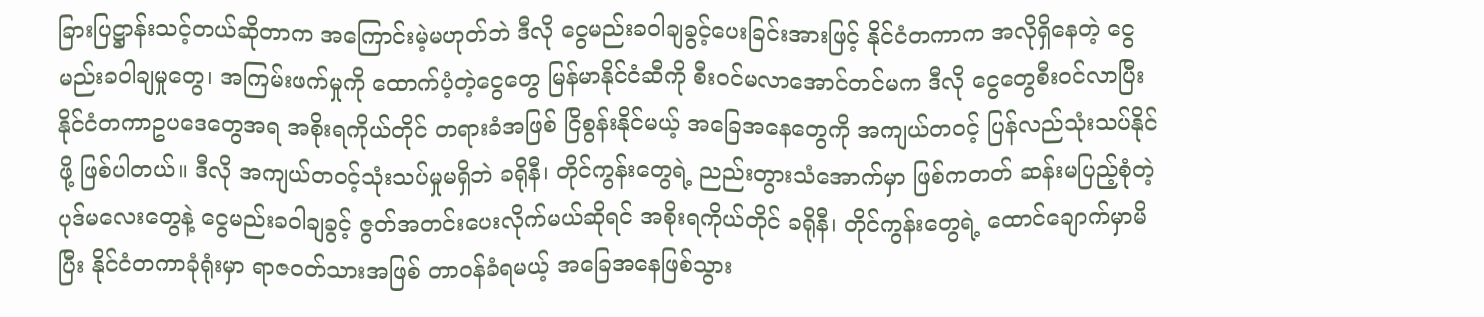ခြားပြဋ္ဌာန်းသင့်တယ်ဆိုတာက အကြောင်းမဲ့မဟုတ်ဘဲ ဒီလို ငွေမည်းခဝါချခွင့်ပေးခြင်းအားဖြင့် နိုင်ငံတကာက အလိုရှိနေတဲ့ ငွေမည်းခဝါချမှုတွေ၊ အကြမ်းဖက်မှုကို ထောက်ပံ့တဲ့ငွေတွေ မြန်မာနိုင်ငံဆီကို စီးဝင်မလာအောင်တင်မက ဒီလို ငွေတွေစီးဝင်လာပြီး နိုင်ငံတကာဥပဒေတွေအရ အစိုးရကိုယ်တိုင် တရားခံအဖြစ် ငြိစွန်းနိုင်မယ့် အခြေအနေတွေကို အကျယ်တဝင့် ပြန်လည်သုံးသပ်နိုင်ဖို့ ဖြစ်ပါတယ်။ ဒီလို အကျယ်တဝင့်သုံးသပ်မှုမရှိဘဲ ခရိုနီ၊ တိုင်ကွန်းတွေရဲ့ ညည်းတွားသံအောက်မှာ ဖြစ်ကတတ် ဆန်းမပြည့်စုံတဲ့ ပုဒ်မလေးတွေနဲ့ ငွေမည်းခဝါချခွင့် ဇွတ်အတင်းပေးလိုက်မယ်ဆိုရင် အစိုးရကိုယ်တိုင် ခရိုနီ၊ တိုင်ကွန်းတွေရဲ့ ထောင်ချောက်မှာမိပြီး နိုင်ငံတကာခုံရုံးမှာ ရာဇဝတ်သားအဖြစ် တာဝန်ခံရမယ့် အခြေအနေဖြစ်သွား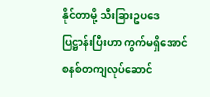နိုင်တာမို့ သီးခြားဥပဒေ ပြဋ္ဌာန်းပြီးဟာ ကွက်မရှိအောင် စနစ်တကျလုပ်ဆောင်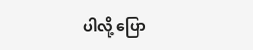ပါလို့ ပြော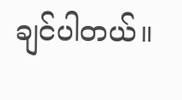ချင်ပါတယ်။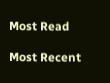Most Read

Most Recent